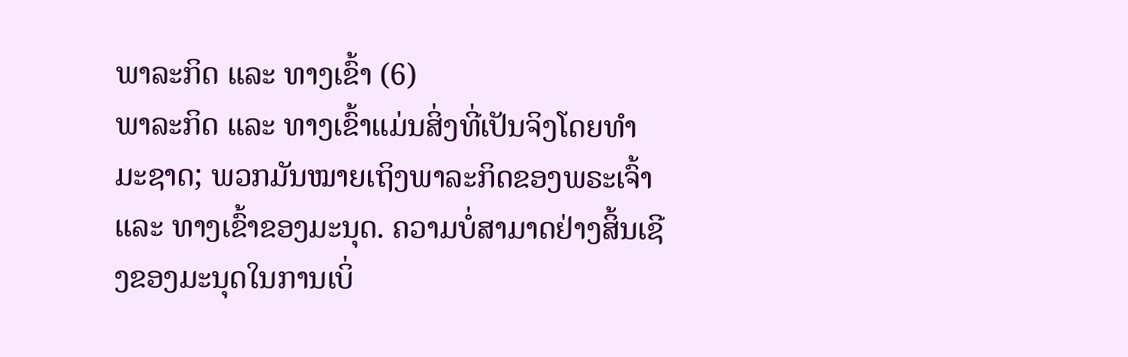ພາລະກິດ ແລະ ທາງເຂົ້າ (6)
ພາລະກິດ ແລະ ທາງເຂົ້າແມ່ນສິ່ງທີ່ເປັນຈິງໂດຍທຳມະຊາດ; ພວກມັນໝາຍເຖິງພາລະກິດຂອງພຣະເຈົ້າ ແລະ ທາງເຂົ້າຂອງມະນຸດ. ຄວາມບໍ່ສາມາດຢ່າງສິ້ນເຊີງຂອງມະນຸດໃນການເບິ່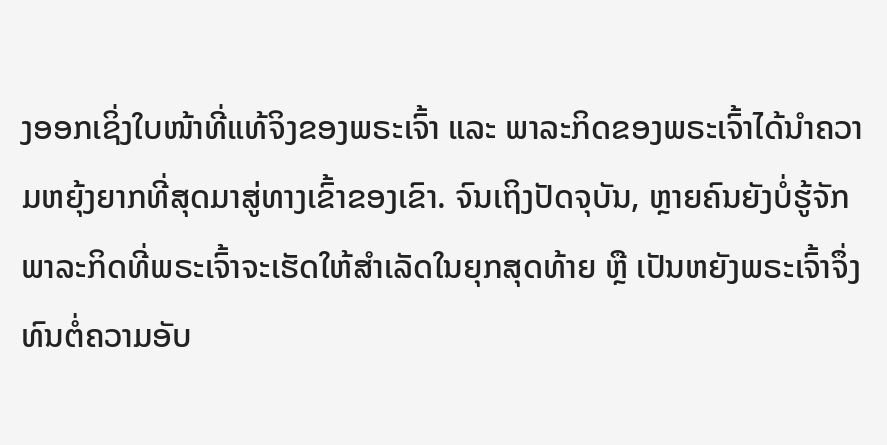ງອອກເຊິ່ງໃບໜ້າທີ່ແທ້ຈິງຂອງພຣະເຈົ້າ ແລະ ພາລະກິດຂອງພຣະເຈົ້າໄດ້ນໍາຄວາມຫຍຸ້ງຍາກທີ່ສຸດມາສູ່ທາງເຂົ້າຂອງເຂົາ. ຈົນເຖິງປັດຈຸບັນ, ຫຼາຍຄົນຍັງບໍ່ຮູ້ຈັກພາລະກິດທີ່ພຣະເຈົ້າຈະເຮັດໃຫ້ສຳເລັດໃນຍຸກສຸດທ້າຍ ຫຼື ເປັນຫຍັງພຣະເຈົ້າຈຶ່ງທົນຕໍ່ຄວາມອັບ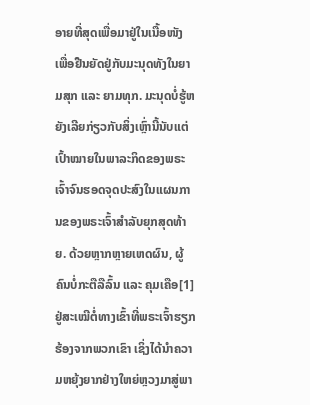ອາຍທີ່ສຸດເພື່ອມາຢູ່ໃນເນື້ອໜັງ ເພື່ອຢືນຍັດຢູ່ກັບມະນຸດທັງໃນຍາມສຸກ ແລະ ຍາມທຸກ. ມະນຸດບໍ່ຮູ້ຫຍັງເລີຍກ່ຽວກັບສິ່ງເຫຼົ່ານີ້ນັບແຕ່ເປົ້າໝາຍໃນພາລະກິດຂອງພຣະເຈົ້າຈົນຮອດຈຸດປະສົງໃນແຜນການຂອງພຣະເຈົ້າສຳລັບຍຸກສຸດທ້າຍ. ດ້ວຍຫຼາກຫຼາຍເຫດຜົນ, ຜູ້ຄົນບໍ່ກະຕືລືລົ້ນ ແລະ ຄຸມເຄືອ[1] ຢູ່ສະເໝີຕໍ່ທາງເຂົ້າທີ່ພຣະເຈົ້າຮຽກຮ້ອງຈາກພວກເຂົາ ເຊິ່ງໄດ້ນໍາຄວາມຫຍຸ້ງຍາກຢ່າງໃຫຍ່ຫຼວງມາສູ່ພາ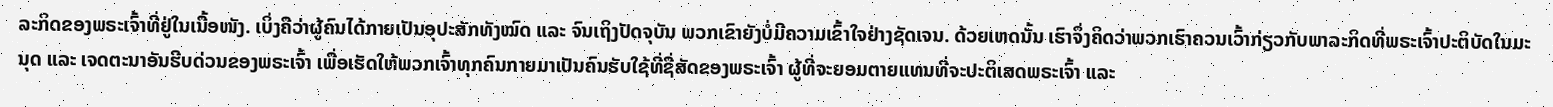ລະກິດຂອງພຣະເຈົ້າທີ່ຢູ່ໃນເນື້ອໜັງ. ເບິ່ງຄືວ່າຜູ້ຄົນໄດ້ກາຍເປັນອຸປະສັກທັງໝົດ ແລະ ຈົນເຖິງປັດຈຸບັນ ພວກເຂົາຍັງບໍ່ມີຄວາມເຂົ້າໃຈຢ່າງຊັດເຈນ. ດ້ວຍເຫດນັ້ນ ເຮົາຈຶ່ງຄິດວ່າພວກເຮົາຄວນເວົ້າກ່ຽວກັບພາລະກິດທີ່ພຣະເຈົ້າປະຕິບັດໃນມະນຸດ ແລະ ເຈດຕະນາອັນຮີບດ່ວນຂອງພຣະເຈົ້າ ເພື່ອເຮັດໃຫ້ພວກເຈົ້າທຸກຄົນກາຍມາເປັນຄົນຮັບໃຊ້ທີ່ຊື່ສັດຂອງພຣະເຈົ້າ ຜູ້ທີ່ຈະຍອມຕາຍແທນທີ່ຈະປະຕິເສດພຣະເຈົ້າ ແລະ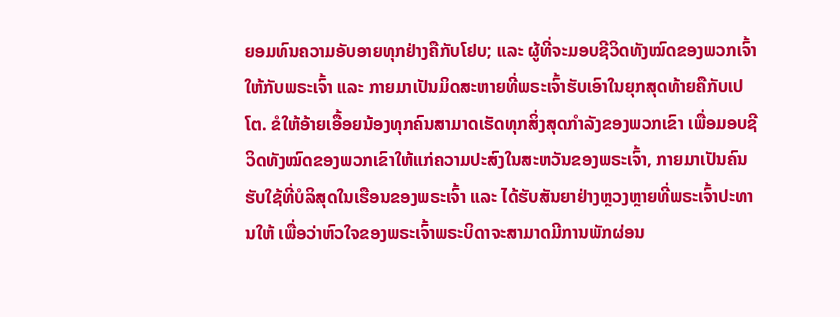ຍອມທົນຄວາມອັບອາຍທຸກຢ່າງຄືກັບໂຢບ; ແລະ ຜູ້ທີ່ຈະມອບຊີວິດທັງໝົດຂອງພວກເຈົ້າໃຫ້ກັບພຣະເຈົ້າ ແລະ ກາຍມາເປັນມິດສະຫາຍທີ່ພຣະເຈົ້າຮັບເອົາໃນຍຸກສຸດທ້າຍຄືກັບເປໂຕ. ຂໍໃຫ້ອ້າຍເອື້ອຍນ້ອງທຸກຄົນສາມາດເຮັດທຸກສິ່ງສຸດກໍາລັງຂອງພວກເຂົາ ເພື່ອມອບຊີວິດທັງໝົດຂອງພວກເຂົາໃຫ້ແກ່ຄວາມປະສົງໃນສະຫວັນຂອງພຣະເຈົ້າ, ກາຍມາເປັນຄົນຮັບໃຊ້ທີ່ບໍລິສຸດໃນເຮືອນຂອງພຣະເຈົ້າ ແລະ ໄດ້ຮັບສັນຍາຢ່າງຫຼວງຫຼາຍທີ່ພຣະເຈົ້າປະທານໃຫ້ ເພື່ອວ່າຫົວໃຈຂອງພຣະເຈົ້າພຣະບິດາຈະສາມາດມີການພັກຜ່ອນ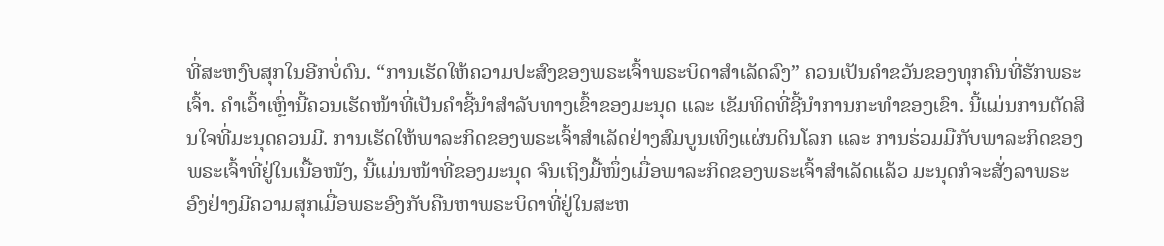ທີ່ສະຫງົບສຸກໃນອີກບໍ່ດົນ. “ການເຮັດໃຫ້ຄວາມປະສົງຂອງພຣະເຈົ້າພຣະບິດາສຳເລັດລົງ” ຄວນເປັນຄຳຂວັນຂອງທຸກຄົນທີ່ຮັກພຣະເຈົ້າ. ຄຳເວົ້າເຫຼົ່ານີ້ຄວນເຮັດໜ້າທີ່ເປັນຄຳຊີ້ນໍາສຳລັບທາງເຂົ້າຂອງມະນຸດ ແລະ ເຂັມທິດທີ່ຊີ້ນຳການກະທຳຂອງເຂົາ. ນີ້ແມ່ນການຕັດສິນໃຈທີ່ມະນຸດຄວນມີ. ການເຮັດໃຫ້ພາລະກິດຂອງພຣະເຈົ້າສຳເລັດຢ່າງສົມບູນເທິງແຜ່ນດິນໂລກ ແລະ ການຮ່ວມມືກັບພາລະກິດຂອງພຣະເຈົ້າທີ່ຢູ່ໃນເນື້ອໜັງ, ນີ້ແມ່ນໜ້າທີ່ຂອງມະນຸດ ຈົນເຖິງມື້ໜຶ່ງເມື່ອພາລະກິດຂອງພຣະເຈົ້າສຳເລັດແລ້ວ ມະນຸດກໍຈະສັ່ງລາພຣະອົງຢ່າງມີຄວາມສຸກເມື່ອພຣະອົງກັບຄືນຫາພຣະບິດາທີ່ຢູ່ໃນສະຫ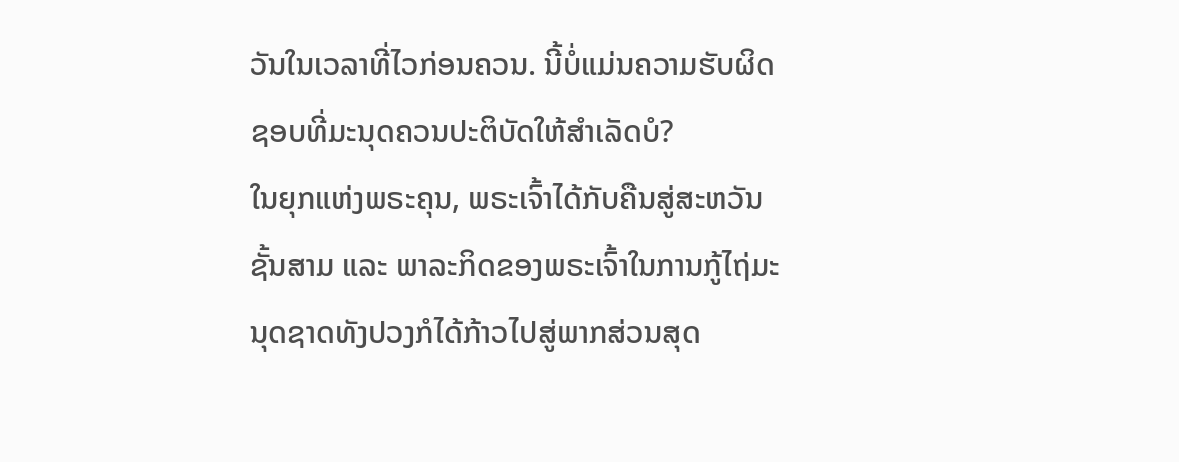ວັນໃນເວລາທີ່ໄວກ່ອນຄວນ. ນີ້ບໍ່ແມ່ນຄວາມຮັບຜິດຊອບທີ່ມະນຸດຄວນປະຕິບັດໃຫ້ສໍາເລັດບໍ?
ໃນຍຸກແຫ່ງພຣະຄຸນ, ພຣະເຈົ້າໄດ້ກັບຄືນສູ່ສະຫວັນຊັ້ນສາມ ແລະ ພາລະກິດຂອງພຣະເຈົ້າໃນການກູ້ໄຖ່ມະນຸດຊາດທັງປວງກໍໄດ້ກ້າວໄປສູ່ພາກສ່ວນສຸດ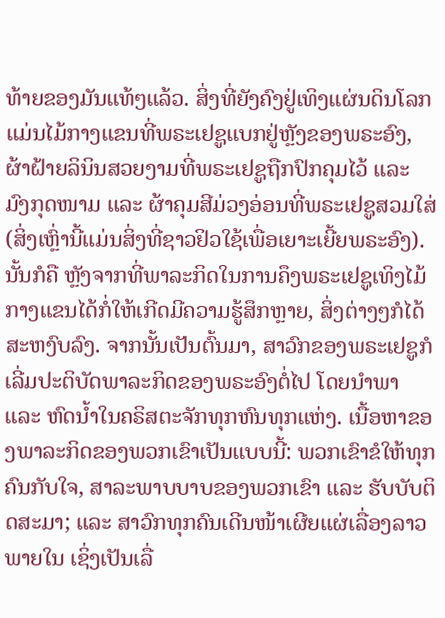ທ້າຍຂອງມັນແທ້ໆແລ້ວ. ສິ່ງທີ່ຍັງຄົງຢູ່ເທິງແຜ່ນດິນໂລກແມ່ນໄມ້ກາງແຂນທີ່ພຣະເຢຊູແບກຢູ່ຫຼັງຂອງພຣະອົງ, ຜ້າຝ້າຍລິນິນສວຍງາມທີ່ພຣະເຢຊູຖືກປົກຄຸມໄວ້ ແລະ ມົງກຸດໜາມ ແລະ ຜ້າຄຸມສີມ່ວງອ່ອນທີ່ພຣະເຢຊູສວມໃສ່ (ສິ່ງເຫຼົ່ານີ້ແມ່ນສິ່ງທີ່ຊາວຢິວໃຊ້ເພື່ອເຍາະເຍີ້ຍພຣະອົງ). ນັ້ນກໍຄື ຫຼັງຈາກທີ່ພາລະກິດໃນການຄຶງພຣະເຢຊູເທິງໄມ້ກາງແຂນໄດ້ກໍ່ໃຫ້ເກີດມີຄວາມຮູ້ສຶກຫຼາຍ, ສິ່ງຕ່າງໆກໍໄດ້ສະຫງົບລົງ. ຈາກນັ້ນເປັນຕົ້ນມາ, ສາວົກຂອງພຣະເຢຊູກໍເລີ່ມປະຕິບັດພາລະກິດຂອງພຣະອົງຕໍ່ໄປ ໂດຍນໍາພາ ແລະ ຫົດນໍ້າໃນຄຣິສຕະຈັກທຸກຫົນທຸກແຫ່ງ. ເນື້ອຫາຂອງພາລະກິດຂອງພວກເຂົາເປັນແບບນີ້: ພວກເຂົາຂໍໃຫ້ທຸກຄົນກັບໃຈ, ສາລະພາບບາບຂອງພວກເຂົາ ແລະ ຮັບບັບຕິດສະມາ; ແລະ ສາວົກທຸກຄົນເດີນໜ້າເຜີຍແຜ່ເລື່ອງລາວພາຍໃນ ເຊິ່ງເປັນເລື່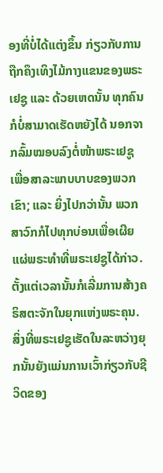ອງທີ່ບໍ່ໄດ້ແຕ່ງຂຶ້ນ ກ່ຽວກັບການຖືກຄຶງເທິງໄມ້ກາງແຂນຂອງພຣະເຢຊູ ແລະ ດ້ວຍເຫດນັ້ນ ທຸກຄົນກໍບໍ່ສາມາດເຮັດຫຍັງໄດ້ ນອກຈາກລົ້ມໝອບລົງຕໍ່ໜ້າພຣະເຢຊູເພື່ອສາລະພາບບາບຂອງພວກເຂົາ; ແລະ ຍິ່ງໄປກວ່ານັ້ນ ພວກສາວົກກໍໄປທຸກບ່ອນເພື່ອເຜີຍແຜ່ພຣະທຳທີ່ພຣະເຢຊູໄດ້ກ່າວ. ຕັ້ງແຕ່ເວລານັ້ນກໍເລີ່ມການສ້າງຄຣິສຕະຈັກໃນຍຸກແຫ່ງພຣະຄຸນ. ສິ່ງທີ່ພຣະເຢຊູເຮັດໃນລະຫວ່າງຍຸກນັ້ນຍັງແມ່ນການເວົ້າກ່ຽວກັບຊີວິດຂອງ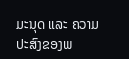ມະນຸດ ແລະ ຄວາມປະສົງຂອງພ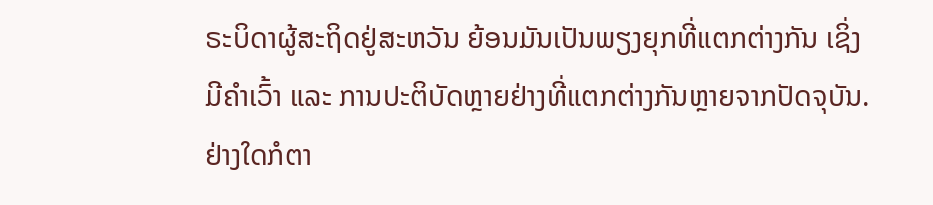ຣະບິດາຜູ້ສະຖິດຢູ່ສະຫວັນ ຍ້ອນມັນເປັນພຽງຍຸກທີ່ແຕກຕ່າງກັນ ເຊິ່ງມີຄຳເວົ້າ ແລະ ການປະຕິບັດຫຼາຍຢ່າງທີ່ແຕກຕ່າງກັນຫຼາຍຈາກປັດຈຸບັນ. ຢ່າງໃດກໍຕາ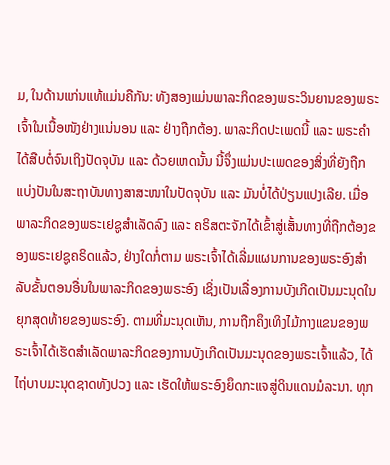ມ, ໃນດ້ານແກ່ນແທ້ແມ່ນຄືກັນ: ທັງສອງແມ່ນພາລະກິດຂອງພຣະວິນຍານຂອງພຣະເຈົ້າໃນເນື້ອໜັງຢ່າງແນ່ນອນ ແລະ ຢ່າງຖືກຕ້ອງ. ພາລະກິດປະເພດນີ້ ແລະ ພຣະຄຳໄດ້ສືບຕໍ່ຈົນເຖິງປັດຈຸບັນ ແລະ ດ້ວຍເຫດນັ້ນ ນີ້ຈຶ່ງແມ່ນປະເພດຂອງສິ່ງທີ່ຍັງຖືກແບ່ງປັນໃນສະຖາບັນທາງສາສະໜາໃນປັດຈຸບັນ ແລະ ມັນບໍ່ໄດ້ປ່ຽນແປງເລີຍ. ເມື່ອພາລະກິດຂອງພຣະເຢຊູສຳເລັດລົງ ແລະ ຄຣິສຕະຈັກໄດ້ເຂົ້າສູ່ເສັ້ນທາງທີ່ຖືກຕ້ອງຂອງພຣະເຢຊູຄຣິດແລ້ວ, ຢ່າງໃດກໍ່ຕາມ ພຣະເຈົ້າໄດ້ເລີ່ມແຜນການຂອງພຣະອົງສຳລັບຂັ້ນຕອນອື່ນໃນພາລະກິດຂອງພຣະອົງ ເຊິ່ງເປັນເລື່ອງການບັງເກີດເປັນມະນຸດໃນຍຸກສຸດທ້າຍຂອງພຣະອົງ. ຕາມທີ່ມະນຸດເຫັນ, ການຖືກຄຶງເທິງໄມ້ກາງແຂນຂອງພຣະເຈົ້າໄດ້ເຮັດສຳເລັດພາລະກິດຂອງການບັງເກີດເປັນມະນຸດຂອງພຣະເຈົ້າແລ້ວ, ໄດ້ໄຖ່ບາບມະນຸດຊາດທັງປວງ ແລະ ເຮັດໃຫ້ພຣະອົງຍຶດກະແຈສູ່ດິນແດນມໍລະນາ. ທຸກ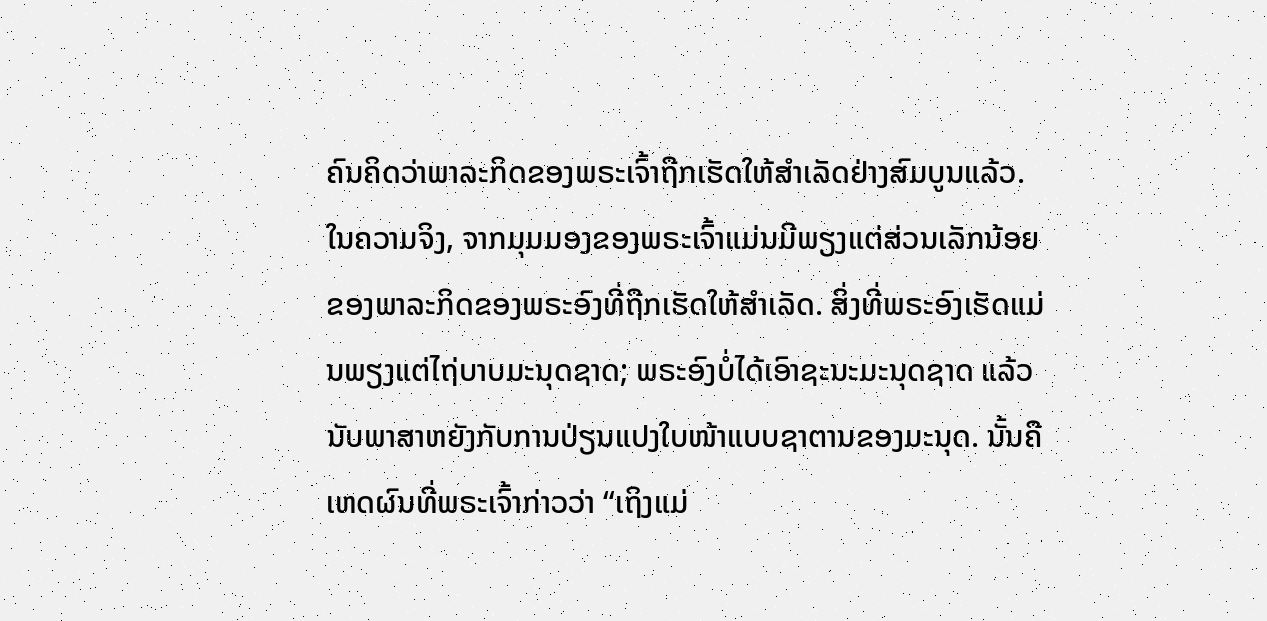ຄົນຄິດວ່າພາລະກິດຂອງພຣະເຈົ້າຖືກເຮັດໃຫ້ສຳເລັດຢ່າງສົມບູນແລ້ວ. ໃນຄວາມຈິງ, ຈາກມຸມມອງຂອງພຣະເຈົ້າແມ່ນມີພຽງແຕ່ສ່ວນເລັກນ້ອຍຂອງພາລະກິດຂອງພຣະອົງທີ່ຖືກເຮັດໃຫ້ສຳເລັດ. ສິ່ງທີ່ພຣະອົງເຮັດແມ່ນພຽງແຕ່ໄຖ່ບາບມະນຸດຊາດ; ພຣະອົງບໍ່ໄດ້ເອົາຊະນະມະນຸດຊາດ ແລ້ວນັບພາສາຫຍັງກັບການປ່ຽນແປງໃບໜ້າແບບຊາຕານຂອງມະນຸດ. ນັ້ນຄືເຫດຜົນທີ່ພຣະເຈົ້າກ່າວວ່າ “ເຖິງແມ່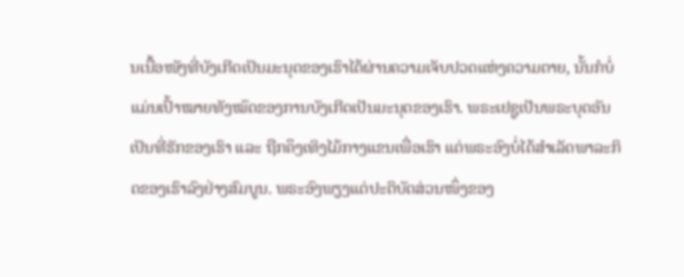ນເນື້ອໜັງທີ່ບັງເກີດເປັນມະນຸດຂອງເຮົາໄດ້ຜ່ານຄວາມເຈັບປວດແຫ່ງຄວາມຕາຍ, ນັ້ນກໍບໍ່ແມ່ນເປົ້າໝາຍທັງໝົດຂອງການບັງເກີດເປັນມະນຸດຂອງເຮົາ. ພຣະເຢຊູເປັນພຣະບຸດອັນເປັນທີ່ຮັກຂອງເຮົາ ແລະ ຖືກຄຶງເທິງໄມ້ກາງແຂນເພື່ອເຮົາ ແຕ່ພຣະອົງບໍ່ໄດ້ສຳເລັດພາລະກິດຂອງເຮົາລົງຢ່າງສົມບູນ. ພຣະອົງພຽງແຕ່ປະຕິບັດສ່ວນໜຶ່ງຂອງ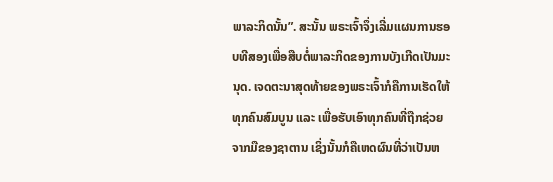ພາລະກິດນັ້ນ”. ສະນັ້ນ ພຣະເຈົ້າຈຶ່ງເລີ່ມແຜນການຮອບທີສອງເພື່ອສືບຕໍ່ພາລະກິດຂອງການບັງເກີດເປັນມະນຸດ. ເຈດຕະນາສຸດທ້າຍຂອງພຣະເຈົ້າກໍຄືການເຮັດໃຫ້ທຸກຄົນສົມບູນ ແລະ ເພື່ອຮັບເອົາທຸກຄົນທີ່ຖືກຊ່ວຍຈາກມືຂອງຊາຕານ ເຊິ່ງນັ້ນກໍຄືເຫດຜົນທີ່ວ່າເປັນຫ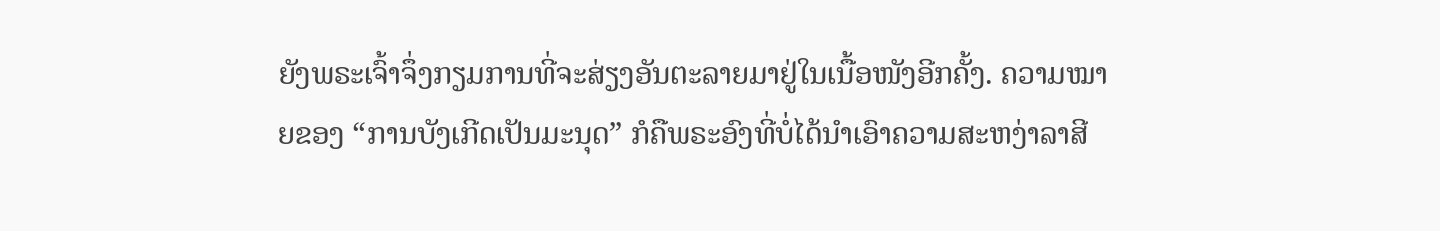ຍັງພຣະເຈົ້າຈຶ່ງກຽມການທີ່ຈະສ່ຽງອັນຕະລາຍມາຢູ່ໃນເນື້ອໜັງອີກຄັ້ງ. ຄວາມໝາຍຂອງ “ການບັງເກີດເປັນມະນຸດ” ກໍຄືພຣະອົງທີ່ບໍ່ໄດ້ນໍາເອົາຄວາມສະຫງ່າລາສີ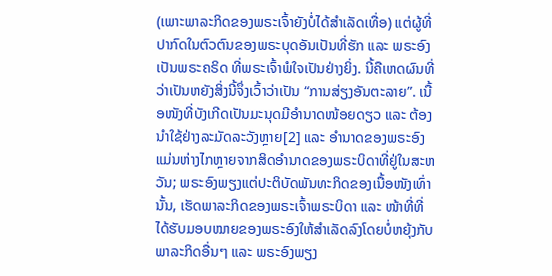(ເພາະພາລະກິດຂອງພຣະເຈົ້າຍັງບໍ່ໄດ້ສຳເລັດເທື່ອ) ແຕ່ຜູ້ທີ່ປາກົດໃນຕົວຕົນຂອງພຣະບຸດອັນເປັນທີ່ຮັກ ແລະ ພຣະອົງເປັນພຣະຄຣິດ ທີ່ພຣະເຈົ້າພໍໃຈເປັນຢ່າງຍິ່ງ. ນີ້ຄືເຫດຜົນທີ່ວ່າເປັນຫຍັງສິ່ງນີ້ຈຶ່ງເວົ້າວ່າເປັນ “ການສ່ຽງອັນຕະລາຍ”. ເນື້ອໜັງທີ່ບັງເກີດເປັນມະນຸດມີອຳນາດໜ້ອຍດຽວ ແລະ ຕ້ອງນໍາໃຊ້ຢ່າງລະມັດລະວັງຫຼາຍ[2] ແລະ ອໍານາດຂອງພຣະອົງແມ່ນຫ່າງໄກຫຼາຍຈາກສິດອຳນາດຂອງພຣະບິດາທີ່ຢູ່ໃນສະຫວັນ; ພຣະອົງພຽງແຕ່ປະຕິບັດພັນທະກິດຂອງເນື້ອໜັງເທົ່ານັ້ນ, ເຮັດພາລະກິດຂອງພຣະເຈົ້າພຣະບິດາ ແລະ ໜ້າທີ່ທີ່ໄດ້ຮັບມອບໝາຍຂອງພຣະອົງໃຫ້ສຳເລັດລົງໂດຍບໍ່ຫຍຸ້ງກັບພາລະກິດອື່ນໆ ແລະ ພຣະອົງພຽງ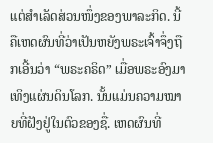ແຕ່ສຳເລັດສ່ວນໜຶ່ງຂອງພາລະກິດ. ນີ້ຄືເຫດຜົນທີ່ວ່າເປັນຫຍັງພຣະເຈົ້າຈຶ່ງຖືກເອີ້ນວ່າ “ພຣະຄຣິດ” ເມື່ອພຣະອົງມາເທິງແຜ່ນດິນໂລກ. ນັ້ນແມ່ນຄວາມໝາຍທີ່ຝັງຢູ່ໃນຕົວຂອງຊື່. ເຫດຜົນທີ່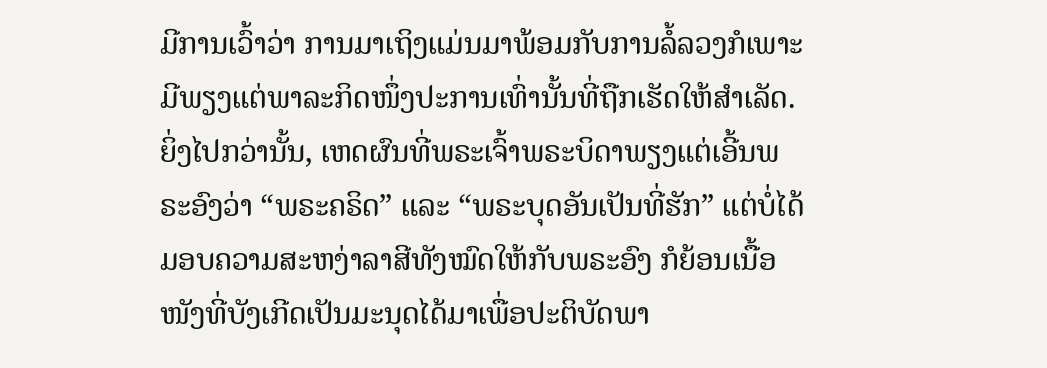ມີການເວົ້າວ່າ ການມາເຖິງແມ່ນມາພ້ອມກັບການລໍ້ລວງກໍເພາະມີພຽງແຕ່ພາລະກິດໜຶ່ງປະການເທົ່ານັ້ນທີ່ຖືກເຮັດໃຫ້ສຳເລັດ. ຍິ່ງໄປກວ່ານັ້ນ, ເຫດຜົນທີ່ພຣະເຈົ້າພຣະບິດາພຽງແຕ່ເອີ້ນພຣະອົງວ່າ “ພຣະຄຣິດ” ແລະ “ພຣະບຸດອັນເປັນທີ່ຮັກ” ແຕ່ບໍ່ໄດ້ມອບຄວາມສະຫງ່າລາສີທັງໝົດໃຫ້ກັບພຣະອົງ ກໍຍ້ອນເນື້ອໜັງທີ່ບັງເກີດເປັນມະນຸດໄດ້ມາເພື່ອປະຕິບັດພາ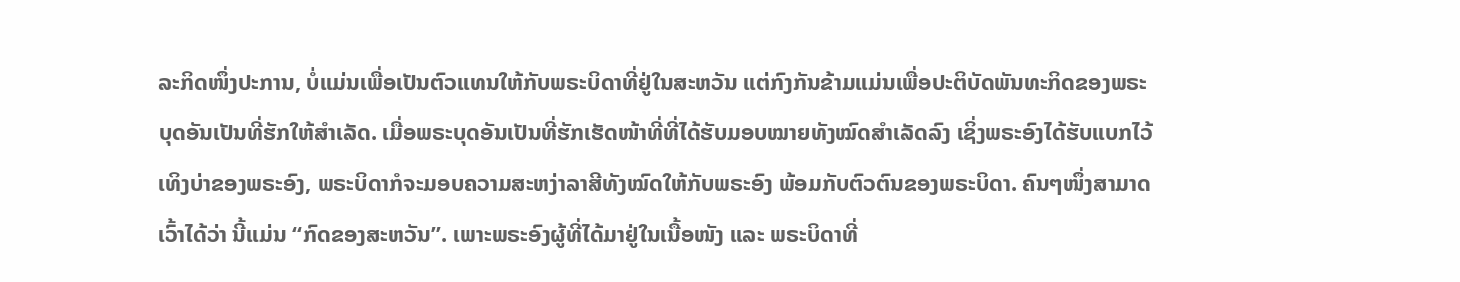ລະກິດໜຶ່ງປະການ, ບໍ່ແມ່ນເພື່ອເປັນຕົວແທນໃຫ້ກັບພຣະບິດາທີ່ຢູ່ໃນສະຫວັນ ແຕ່ກົງກັນຂ້າມແມ່ນເພື່ອປະຕິບັດພັນທະກິດຂອງພຣະບຸດອັນເປັນທີ່ຮັກໃຫ້ສໍາເລັດ. ເມື່ອພຣະບຸດອັນເປັນທີ່ຮັກເຮັດໜ້າທີ່ທີ່ໄດ້ຮັບມອບໝາຍທັງໝົດສຳເລັດລົງ ເຊິ່ງພຣະອົງໄດ້ຮັບແບກໄວ້ເທິງບ່າຂອງພຣະອົງ, ພຣະບິດາກໍຈະມອບຄວາມສະຫງ່າລາສີທັງໝົດໃຫ້ກັບພຣະອົງ ພ້ອມກັບຕົວຕົນຂອງພຣະບິດາ. ຄົນໆໜຶ່ງສາມາດເວົ້າໄດ້ວ່າ ນີ້ແມ່ນ “ກົດຂອງສະຫວັນ”. ເພາະພຣະອົງຜູ້ທີ່ໄດ້ມາຢູ່ໃນເນື້ອໜັງ ແລະ ພຣະບິດາທີ່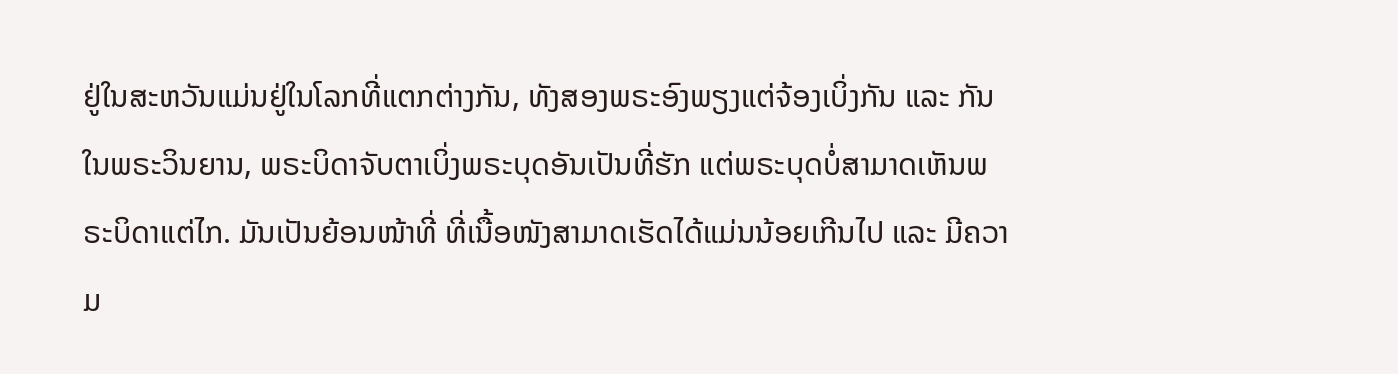ຢູ່ໃນສະຫວັນແມ່ນຢູ່ໃນໂລກທີ່ແຕກຕ່າງກັນ, ທັງສອງພຣະອົງພຽງແຕ່ຈ້ອງເບິ່ງກັນ ແລະ ກັນໃນພຣະວິນຍານ, ພຣະບິດາຈັບຕາເບິ່ງພຣະບຸດອັນເປັນທີ່ຮັກ ແຕ່ພຣະບຸດບໍ່ສາມາດເຫັນພຣະບິດາແຕ່ໄກ. ມັນເປັນຍ້ອນໜ້າທີ່ ທີ່ເນື້ອໜັງສາມາດເຮັດໄດ້ແມ່ນນ້ອຍເກີນໄປ ແລະ ມີຄວາມ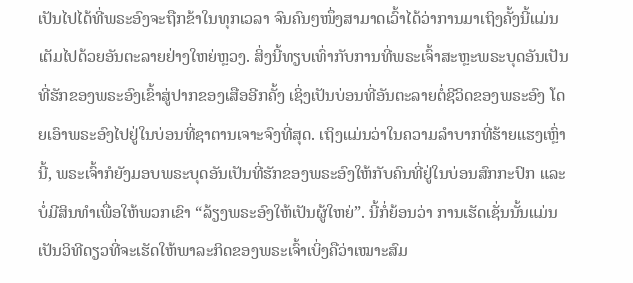ເປັນໄປໄດ້ທີ່ພຣະອົງຈະຖືກຂ້າໃນທຸກເວລາ ຈົນຄົນໆໜຶ່ງສາມາດເວົ້າໄດ້ວ່າການມາເຖິງຄັ້ງນີ້ແມ່ນເຕັມໄປດ້ວຍອັນຕະລາຍຢ່າງໃຫຍ່ຫຼວງ. ສິ່ງນີ້ທຽບເທົ່າກັບການທີ່ພຣະເຈົ້າສະຫຼະພຣະບຸດອັນເປັນທີ່ຮັກຂອງພຣະອົງເຂົ້າສູ່ປາກຂອງເສືອອີກຄັ້ງ ເຊິ່ງເປັນບ່ອນທີ່ອັນຕະລາຍຕໍ່ຊີວິດຂອງພຣະອົງ ໂດຍເອົາພຣະອົງໄປຢູ່ໃນບ່ອນທີ່ຊາຕານເຈາະຈົງທີ່ສຸດ. ເຖິງແມ່ນວ່າໃນຄວາມລໍາບາກທີ່ຮ້າຍແຮງເຫຼົ່ານີ້, ພຣະເຈົ້າກໍຍັງມອບພຣະບຸດອັນເປັນທີ່ຮັກຂອງພຣະອົງໃຫ້ກັບຄົນທີ່ຢູ່ໃນບ່ອນສົກກະປົກ ແລະ ບໍ່ມີສິນທຳເພື່ອໃຫ້ພວກເຂົາ “ລ້ຽງພຣະອົງໃຫ້ເປັນຜູ້ໃຫຍ່”. ນີ້ກໍ່ຍ້ອນວ່າ ການເຮັດເຊັ່ນນັ້ນແມ່ນເປັນວິທີດຽວທີ່ຈະເຮັດໃຫ້ພາລະກິດຂອງພຣະເຈົ້າເບິ່ງຄືວ່າເໝາະສົມ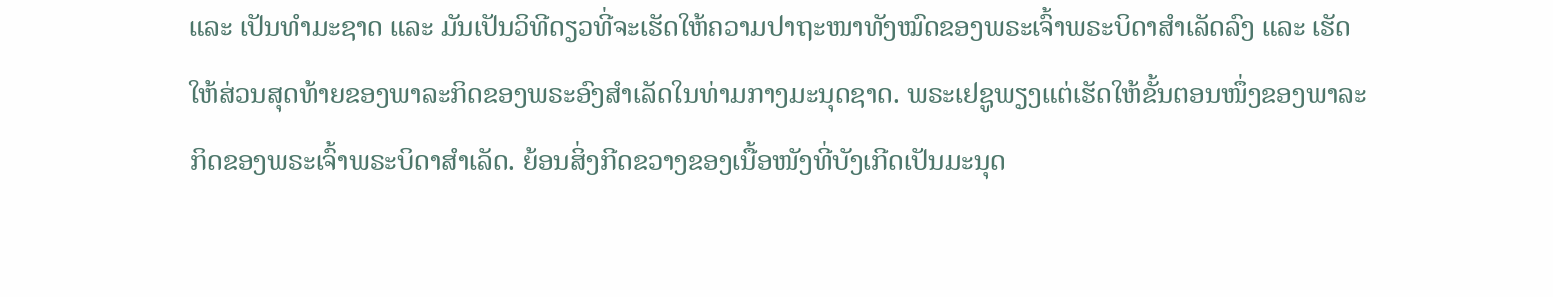ແລະ ເປັນທໍາມະຊາດ ແລະ ມັນເປັນວິທີດຽວທີ່ຈະເຮັດໃຫ້ຄວາມປາຖະໜາທັງໝົດຂອງພຣະເຈົ້າພຣະບິດາສໍາເລັດລົງ ແລະ ເຮັດໃຫ້ສ່ວນສຸດທ້າຍຂອງພາລະກິດຂອງພຣະອົງສຳເລັດໃນທ່າມກາງມະນຸດຊາດ. ພຣະເຢຊູພຽງແຕ່ເຮັດໃຫ້ຂັ້ນຕອນໜຶ່ງຂອງພາລະກິດຂອງພຣະເຈົ້າພຣະບິດາສຳເລັດ. ຍ້ອນສິ່ງກີດຂວາງຂອງເນື້ອໜັງທີ່ບັງເກີດເປັນມະນຸດ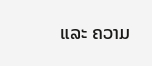ແລະ ຄວາມ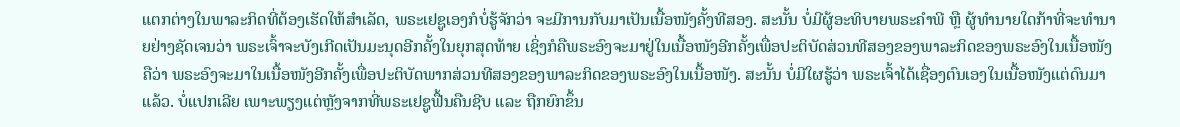ແຕກຕ່າງໃນພາລະກິດທີ່ຕ້ອງເຮັດໃຫ້ສຳເລັດ, ພຣະເຢຊູເອງກໍບໍ່ຮູ້ຈັກວ່າ ຈະມີການກັບມາເປັນເນື້ອໜັງຄັ້ງທີສອງ. ສະນັ້ນ ບໍ່ມີຜູ້ອະທິບາຍພຣະຄໍາພີ ຫຼື ຜູ້ທໍານາຍໃດກ້າທີ່ຈະທໍານາຍຢ່າງຊັດເຈນວ່າ ພຣະເຈົ້າຈະບັງເກີດເປັນມະນຸດອີກຄັ້ງໃນຍຸກສຸດທ້າຍ ເຊິ່ງກໍຄືພຣະອົງຈະມາຢູ່ໃນເນື້ອໜັງອີກຄັ້ງເພື່ອປະຕິບັດສ່ວນທີສອງຂອງພາລະກິດຂອງພຣະອົງໃນເນື້ອໜັງ ຄືວ່າ ພຣະອົງຈະມາໃນເນື້ອໜັງອີກຄັ້ງເພື່ອປະຕິບັດພາກສ່ວນທີສອງຂອງພາລະກິດຂອງພຣະອົງໃນເນື້ອໜັງ. ສະນັ້ນ ບໍ່ມີໃຜຮູ້ວ່າ ພຣະເຈົ້າໄດ້ເຊື່ອງຕົນເອງໃນເນື້ອໜັງແຕ່ດົນມາແລ້ວ. ບໍ່ແປກເລີຍ ເພາະພຽງແຕ່ຫຼັງຈາກທີ່ພຣະເຢຊູຟື້ນຄືນຊີບ ແລະ ຖືກຍົກຂຶ້ນ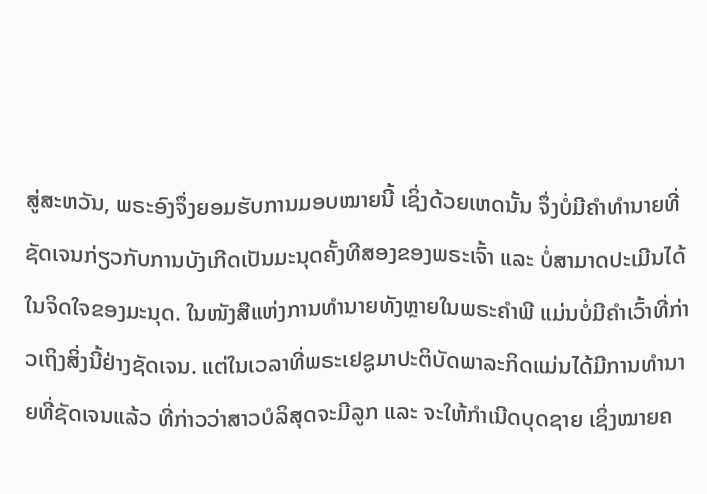ສູ່ສະຫວັນ, ພຣະອົງຈຶ່ງຍອມຮັບການມອບໝາຍນີ້ ເຊິ່ງດ້ວຍເຫດນັ້ນ ຈຶ່ງບໍ່ມີຄໍາທໍານາຍທີ່ຊັດເຈນກ່ຽວກັບການບັງເກີດເປັນມະນຸດຄັ້ງທີສອງຂອງພຣະເຈົ້າ ແລະ ບໍ່ສາມາດປະເມີນໄດ້ໃນຈິດໃຈຂອງມະນຸດ. ໃນໜັງສືແຫ່ງການທໍານາຍທັງຫຼາຍໃນພຣະຄໍາພີ ແມ່ນບໍ່ມີຄໍາເວົ້າທີ່ກ່າວເຖິງສິ່ງນີ້ຢ່າງຊັດເຈນ. ແຕ່ໃນເວລາທີ່ພຣະເຢຊູມາປະຕິບັດພາລະກິດແມ່ນໄດ້ມີການທໍານາຍທີ່ຊັດເຈນແລ້ວ ທີ່ກ່າວວ່າສາວບໍລິສຸດຈະມີລູກ ແລະ ຈະໃຫ້ກໍາເນີດບຸດຊາຍ ເຊິ່ງໝາຍຄ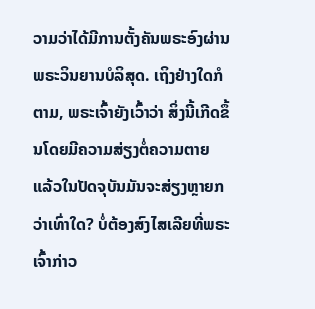ວາມວ່າໄດ້ມີການຕັ້ງຄັນພຣະອົງຜ່ານພຣະວິນຍານບໍລິສຸດ. ເຖິງຢ່າງໃດກໍຕາມ, ພຣະເຈົ້າຍັງເວົ້າວ່າ ສິ່ງນີ້ເກີດຂຶ້ນໂດຍມີຄວາມສ່ຽງຕໍ່ຄວາມຕາຍ ແລ້ວໃນປັດຈຸບັນມັນຈະສ່ຽງຫຼາຍກວ່າເທົ່າໃດ? ບໍ່ຕ້ອງສົງໄສເລີຍທີ່ພຣະເຈົ້າກ່າວ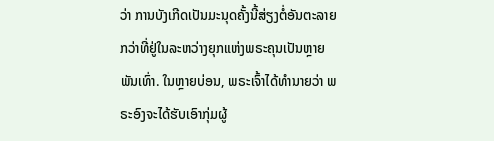ວ່າ ການບັງເກີດເປັນມະນຸດຄັ້ງນີ້ສ່ຽງຕໍ່ອັນຕະລາຍກວ່າທີ່ຢູ່ໃນລະຫວ່າງຍຸກແຫ່ງພຣະຄຸນເປັນຫຼາຍພັນເທົ່າ. ໃນຫຼາຍບ່ອນ, ພຣະເຈົ້າໄດ້ທຳນາຍວ່າ ພຣະອົງຈະໄດ້ຮັບເອົາກຸ່ມຜູ້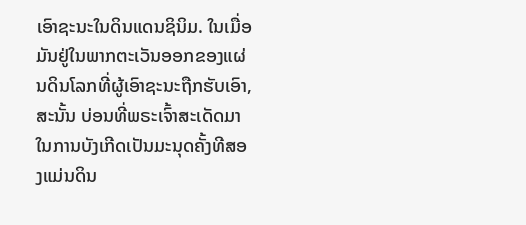ເອົາຊະນະໃນດິນແດນຊິນິມ. ໃນເມື່ອມັນຢູ່ໃນພາກຕະເວັນອອກຂອງແຜ່ນດິນໂລກທີ່ຜູ້ເອົາຊະນະຖືກຮັບເອົາ, ສະນັ້ນ ບ່ອນທີ່ພຣະເຈົ້າສະເດັດມາໃນການບັງເກີດເປັນມະນຸດຄັ້ງທີສອງແມ່ນດິນ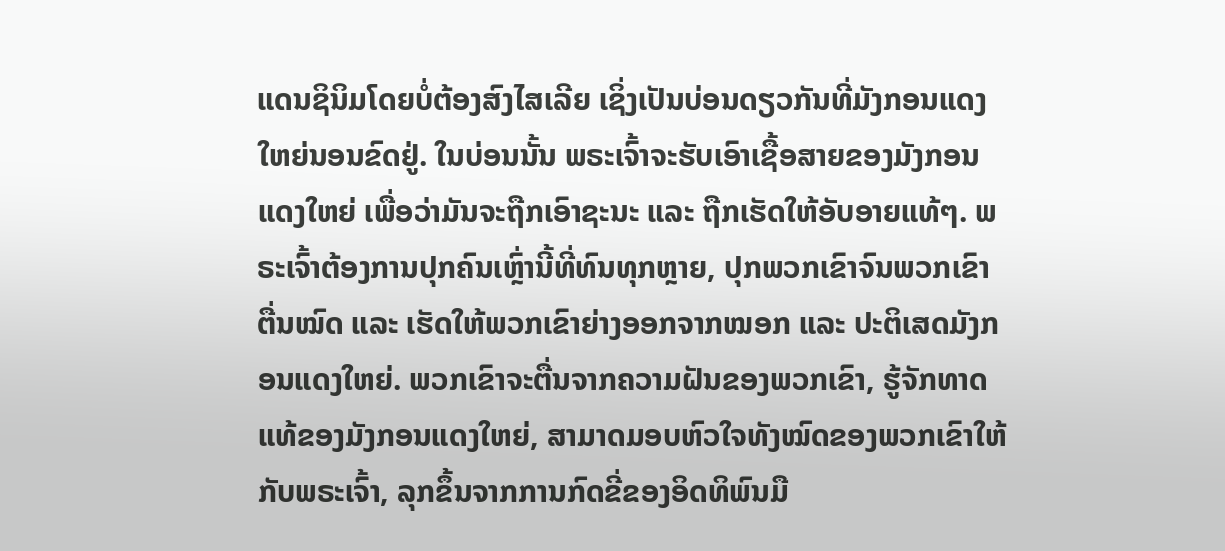ແດນຊິນິມໂດຍບໍ່ຕ້ອງສົງໄສເລີຍ ເຊິ່ງເປັນບ່ອນດຽວກັນທີ່ມັງກອນແດງໃຫຍ່ນອນຂົດຢູ່. ໃນບ່ອນນັ້ນ ພຣະເຈົ້າຈະຮັບເອົາເຊື້ອສາຍຂອງມັງກອນແດງໃຫຍ່ ເພື່ອວ່າມັນຈະຖືກເອົາຊະນະ ແລະ ຖືກເຮັດໃຫ້ອັບອາຍແທ້ໆ. ພຣະເຈົ້າຕ້ອງການປຸກຄົນເຫຼົ່ານີ້ທີ່ທົນທຸກຫຼາຍ, ປຸກພວກເຂົາຈົນພວກເຂົາຕື່ນໝົດ ແລະ ເຮັດໃຫ້ພວກເຂົາຍ່າງອອກຈາກໝອກ ແລະ ປະຕິເສດມັງກອນແດງໃຫຍ່. ພວກເຂົາຈະຕື່ນຈາກຄວາມຝັນຂອງພວກເຂົາ, ຮູ້ຈັກທາດແທ້ຂອງມັງກອນແດງໃຫຍ່, ສາມາດມອບຫົວໃຈທັງໝົດຂອງພວກເຂົາໃຫ້ກັບພຣະເຈົ້າ, ລຸກຂຶ້ນຈາກການກົດຂີ່ຂອງອິດທິພົນມື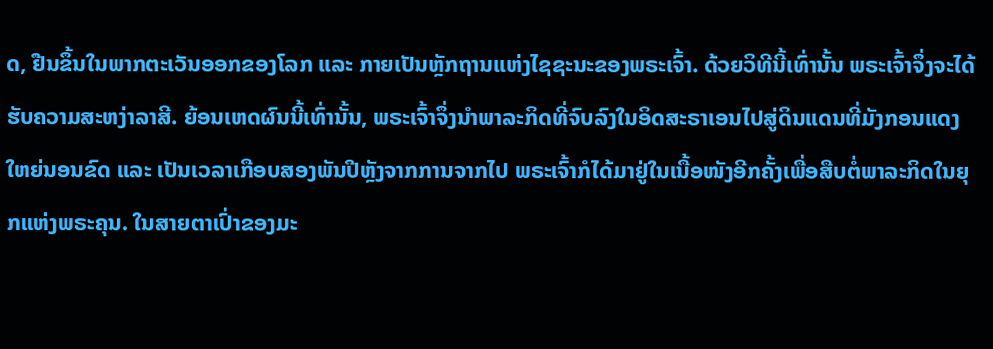ດ, ຢືນຂຶ້ນໃນພາກຕະເວັນອອກຂອງໂລກ ແລະ ກາຍເປັນຫຼັກຖານແຫ່ງໄຊຊະນະຂອງພຣະເຈົ້າ. ດ້ວຍວິທີນີ້ເທົ່ານັ້ນ ພຣະເຈົ້າຈຶ່ງຈະໄດ້ຮັບຄວາມສະຫງ່າລາສີ. ຍ້ອນເຫດຜົນນີ້ເທົ່ານັ້ນ, ພຣະເຈົ້າຈຶ່ງນໍາພາລະກິດທີ່ຈົບລົງໃນອິດສະຣາເອນໄປສູ່ດິນແດນທີ່ມັງກອນແດງໃຫຍ່ນອນຂົດ ແລະ ເປັນເວລາເກືອບສອງພັນປີຫຼັງຈາກການຈາກໄປ ພຣະເຈົ້າກໍໄດ້ມາຢູ່ໃນເນື້ອໜັງອີກຄັ້ງເພື່ອສືບຕໍ່ພາລະກິດໃນຍຸກແຫ່ງພຣະຄຸນ. ໃນສາຍຕາເປົ່າຂອງມະ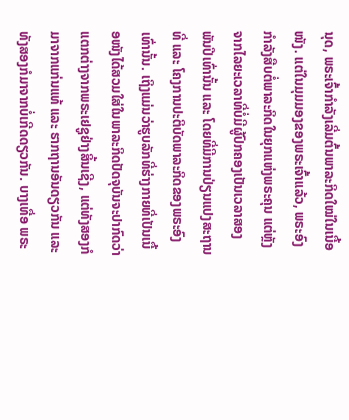ນຸດ, ພຣະເຈົ້າກຳລັງເລີ່ມຕົ້ນພາລະກິດໃໝ່ໃນເນື້ອໜັງ. ແຕ່ໃນມຸມມອງຂອງພຣະເຈົ້າແລ້ວ, ພຣະອົງກຳລັງສືບຕໍ່ພາລະກິດໃນຍຸກແຫ່ງພຣະຄຸນ ແຕ່ຫຼັງຈາກໄລຍະເວລາທີ່ບໍ່ມີຜູ້ປົກຄອງເປັນເວລາສອງພັນປີເທົ່ານັ້ນ ແລະ ໂດຍທີ່ມີການປ່ຽນແປງສະຖານທີ່ ແລະ ໂຄງການປະຕິບັດພາລະກິດຂອງພຣະອົງເທົ່ານັ້ນ. ເຖິງແມ່ນວ່າຮູບລັກທີ່ຮ່າງກາຍທີ່ເປັນເນື້ອໜັງໄດ້ສວມໃສ່ໃນພາລະກິດປັດຈຸບັນຈະປາກົດວ່າແຕກຕ່າງຈາກພຣະເຢຊູຢ່າງສິ້ນເຊີງ, ແຕ່ທັງສອງກໍມາຈາກແກ່ນແທ້ ແລະ ຮາກຖານອັນດຽວກັນ ແລະ ທັງສອງກໍມາຈາກບໍ່ເກີດດຽວກັນ. ບາງເທື່ອ ພຣະ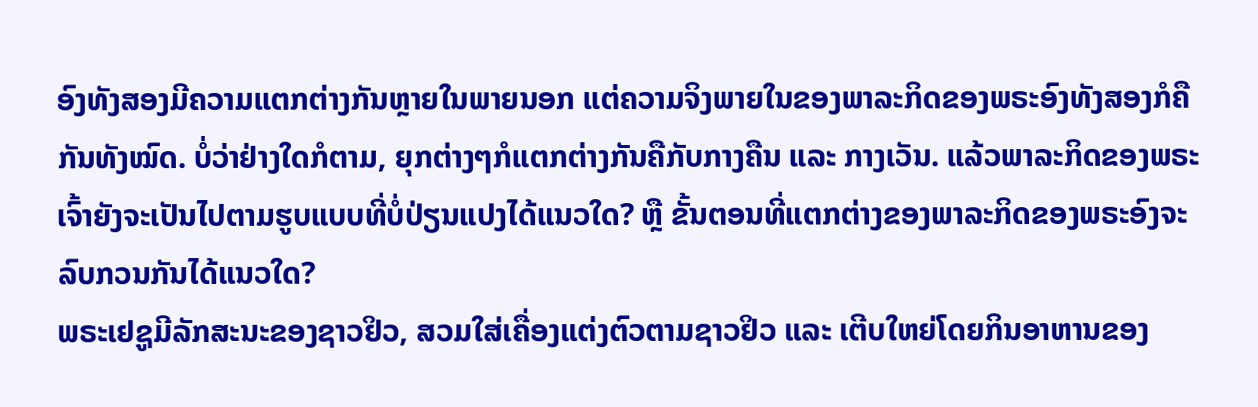ອົງທັງສອງມີຄວາມແຕກຕ່າງກັນຫຼາຍໃນພາຍນອກ ແຕ່ຄວາມຈິງພາຍໃນຂອງພາລະກິດຂອງພຣະອົງທັງສອງກໍຄືກັນທັງໝົດ. ບໍ່ວ່າຢ່າງໃດກໍຕາມ, ຍຸກຕ່າງໆກໍແຕກຕ່າງກັນຄືກັບກາງຄືນ ແລະ ກາງເວັນ. ແລ້ວພາລະກິດຂອງພຣະເຈົ້າຍັງຈະເປັນໄປຕາມຮູບແບບທີ່ບໍ່ປ່ຽນແປງໄດ້ແນວໃດ? ຫຼື ຂັ້ນຕອນທີ່ແຕກຕ່າງຂອງພາລະກິດຂອງພຣະອົງຈະລົບກວນກັນໄດ້ແນວໃດ?
ພຣະເຢຊູມີລັກສະນະຂອງຊາວຢິວ, ສວມໃສ່ເຄື່ອງແຕ່ງຕົວຕາມຊາວຢິວ ແລະ ເຕີບໃຫຍ່ໂດຍກິນອາຫານຂອງ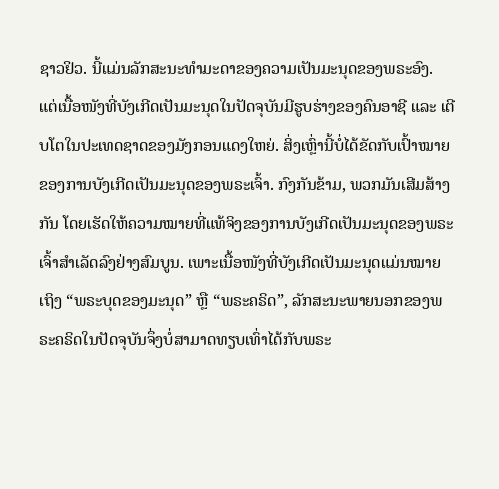ຊາວຢິວ. ນີ້ແມ່ນລັກສະນະທຳມະດາຂອງຄວາມເປັນມະນຸດຂອງພຣະອົງ. ແຕ່ເນື້ອໜັງທີ່ບັງເກີດເປັນມະນຸດໃນປັດຈຸບັນມີຮູບຮ່າງຂອງຄົນອາຊີ ແລະ ເຕີບໂຕໃນປະເທດຊາດຂອງມັງກອນແດງໃຫຍ່. ສິ່ງເຫຼົ່ານີ້ບໍ່ໄດ້ຂັດກັບເປົ້າໝາຍຂອງການບັງເກີດເປັນມະນຸດຂອງພຣະເຈົ້າ. ກົງກັນຂ້າມ, ພວກມັນເສີມສ້າງກັນ ໂດຍເຮັດໃຫ້ຄວາມໝາຍທີ່ແທ້ຈິງຂອງການບັງເກີດເປັນມະນຸດຂອງພຣະເຈົ້າສຳເລັດລົງຢ່າງສົມບູນ. ເພາະເນື້ອໜັງທີ່ບັງເກີດເປັນມະນຸດແມ່ນໝາຍເຖິງ “ພຣະບຸດຂອງມະນຸດ” ຫຼື “ພຣະຄຣິດ”, ລັກສະນະພາຍນອກຂອງພຣະຄຣິດໃນປັດຈຸບັນຈຶ່ງບໍ່ສາມາດທຽບເທົ່າໄດ້ກັບພຣະ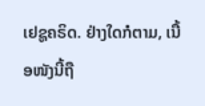ເຢຊູຄຣິດ. ຢ່າງໃດກໍຕາມ, ເນື້ອໜັງນີ້ຖື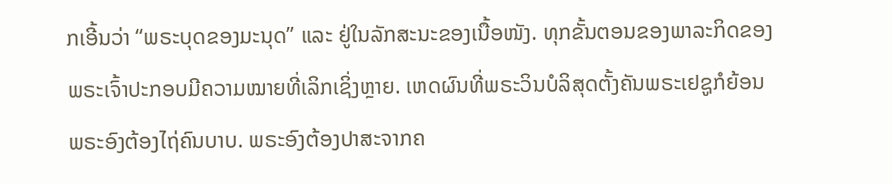ກເອີ້ນວ່າ “ພຣະບຸດຂອງມະນຸດ” ແລະ ຢູ່ໃນລັກສະນະຂອງເນື້ອໜັງ. ທຸກຂັ້ນຕອນຂອງພາລະກິດຂອງພຣະເຈົ້າປະກອບມີຄວາມໝາຍທີ່ເລິກເຊິ່ງຫຼາຍ. ເຫດຜົນທີ່ພຣະວິນບໍລິສຸດຕັ້ງຄັນພຣະເຢຊູກໍຍ້ອນພຣະອົງຕ້ອງໄຖ່ຄົນບາບ. ພຣະອົງຕ້ອງປາສະຈາກຄ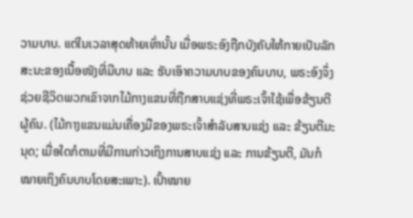ວາມບາບ. ແຕ່ໃນເວລາສຸດທ້າຍເທົ່ານັ້ນ ເມື່ອພຣະອົງຖືກບັງຄັບໃຫ້ກາຍເປັນລັກສະນະຂອງເນື້ອໜັງທີ່ມີບາບ ແລະ ຮັບເອົາຄວາມບາບຂອງຄົນບາບ, ພຣະອົງຈຶ່ງຊ່ວຍຊີວິດພວກເຂົາຈາກໄມ້ກາງແຂນທີ່ຖືກສາບແຊ່ງທີ່ພຣະເຈົ້າໃຊ້ເພື່ອຂ້ຽນຕີຜູ້ຄົນ. (ໄມ້ກາງແຂນແມ່ນເຄື່ອງມືຂອງພຣະເຈົ້າສຳລັບສາບແຊ່ງ ແລະ ຂ້ຽນຕີມະນຸດ; ເມື່ອໃດກໍຕາມທີ່ມີການກ່າວເຖິງການສາບແຊ່ງ ແລະ ການຂ້ຽນຕີ, ມັນກໍໝາຍເຖິງຄົນບາບໂດຍສະເພາະ). ເປົ້າໝາຍ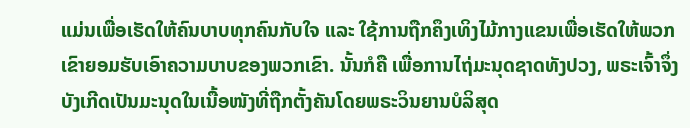ແມ່ນເພື່ອເຮັດໃຫ້ຄົນບາບທຸກຄົນກັບໃຈ ແລະ ໃຊ້ການຖືກຄຶງເທິງໄມ້ກາງແຂນເພື່ອເຮັດໃຫ້ພວກເຂົາຍອມຮັບເອົາຄວາມບາບຂອງພວກເຂົາ. ນັ້ນກໍຄື ເພື່ອການໄຖ່ມະນຸດຊາດທັງປວງ, ພຣະເຈົ້າຈຶ່ງບັງເກີດເປັນມະນຸດໃນເນື້ອໜັງທີ່ຖືກຕັ້ງຄັນໂດຍພຣະວິນຍານບໍລິສຸດ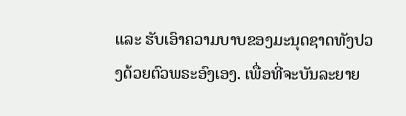ແລະ ຮັບເອົາຄວາມບາບຂອງມະນຸດຊາດທັງປວງດ້ວຍຕົວພຣະອົງເອງ. ເພື່ອທີ່ຈະບັນລະຍາຍ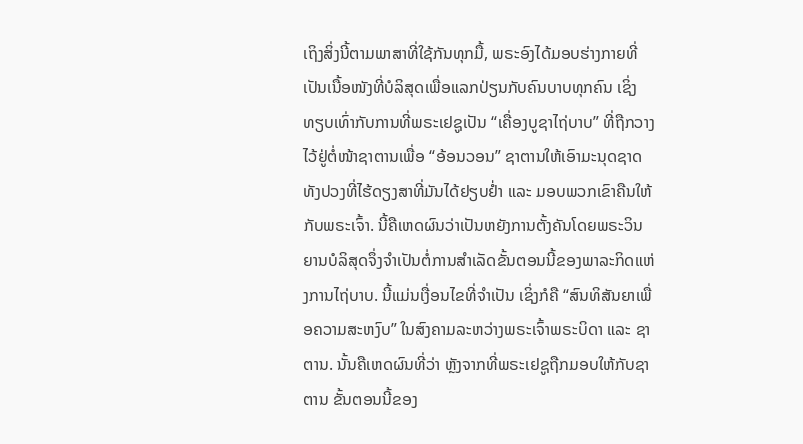ເຖິງສິ່ງນີ້ຕາມພາສາທີ່ໃຊ້ກັນທຸກມື້, ພຣະອົງໄດ້ມອບຮ່າງກາຍທີ່ເປັນເນື້ອໜັງທີ່ບໍລິສຸດເພື່ອແລກປ່ຽນກັບຄົນບາບທຸກຄົນ ເຊິ່ງທຽບເທົ່າກັບການທີ່ພຣະເຢຊູເປັນ “ເຄື່ອງບູຊາໄຖ່ບາບ” ທີ່ຖືກວາງໄວ້ຢູ່ຕໍ່ໜ້າຊາຕານເພື່ອ “ອ້ອນວອນ” ຊາຕານໃຫ້ເອົາມະນຸດຊາດທັງປວງທີ່ໄຮ້ດຽງສາທີ່ມັນໄດ້ຢຽບຢ່ຳ ແລະ ມອບພວກເຂົາຄືນໃຫ້ກັບພຣະເຈົ້າ. ນີ້ຄືເຫດຜົນວ່າເປັນຫຍັງການຕັ້ງຄັນໂດຍພຣະວິນຍານບໍລິສຸດຈຶ່ງຈໍາເປັນຕໍ່ການສຳເລັດຂັ້ນຕອນນີ້ຂອງພາລະກິດແຫ່ງການໄຖ່ບາບ. ນີ້ແມ່ນເງື່ອນໄຂທີ່ຈຳເປັນ ເຊິ່ງກໍຄື “ສົນທິສັນຍາເພື່ອຄວາມສະຫງົບ” ໃນສົງຄາມລະຫວ່າງພຣະເຈົ້າພຣະບິດາ ແລະ ຊາຕານ. ນັ້ນຄືເຫດຜົນທີ່ວ່າ ຫຼັງຈາກທີ່ພຣະເຢຊູຖືກມອບໃຫ້ກັບຊາຕານ ຂັ້ນຕອນນີ້ຂອງ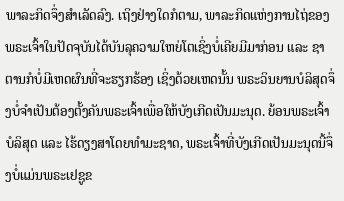ພາລະກິດຈຶ່ງສຳເລັດລົງ. ເຖິງຢ່າງໃດກໍຕາມ, ພາລະກິດແຫ່ງການໄຖ່ຂອງພຣະເຈົ້າໃນປັດຈຸບັນໄດ້ບັນລຸຄວາມໃຫຍ່ໂຕເຊິ່ງບໍ່ເຄີຍມີມາກ່ອນ ແລະ ຊາຕານກໍບໍ່ມີເຫດຜົນທີ່ຈະຮຽກຮ້ອງ ເຊິ່ງດ້ວຍເຫດນັ້ນ ພຣະວິນຍານບໍລິສຸດຈຶ່ງບໍ່ຈໍາເປັນຕ້ອງຕັ້ງຄັນພຣະເຈົ້າເພື່ອໃຫ້ບັງເກີດເປັນມະນຸດ. ຍ້ອນພຣະເຈົ້າບໍລິສຸດ ແລະ ໄຮ້ດຽງສາໂດຍທຳມະຊາດ, ພຣະເຈົ້າທີ່ບັງເກີດເປັນມະນຸດນີ້ຈຶ່ງບໍ່ແມ່ນພຣະເຢຊູຂ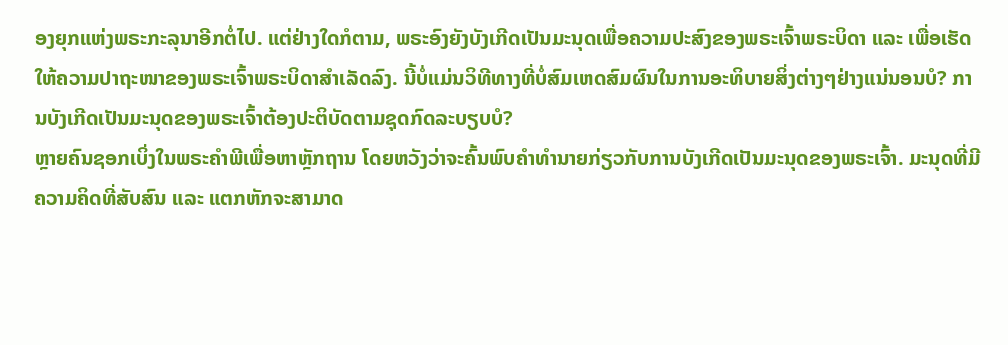ອງຍຸກແຫ່ງພຣະກະລຸນາອີກຕໍ່ໄປ. ແຕ່ຢ່າງໃດກໍຕາມ, ພຣະອົງຍັງບັງເກີດເປັນມະນຸດເພື່ອຄວາມປະສົງຂອງພຣະເຈົ້າພຣະບິດາ ແລະ ເພື່ອເຮັດໃຫ້ຄວາມປາຖະໜາຂອງພຣະເຈົ້າພຣະບິດາສຳເລັດລົງ. ນີ້ບໍ່ແມ່ນວິທີທາງທີ່ບໍ່ສົມເຫດສົມຜົນໃນການອະທິບາຍສິ່ງຕ່າງໆຢ່າງແນ່ນອນບໍ? ການບັງເກີດເປັນມະນຸດຂອງພຣະເຈົ້າຕ້ອງປະຕິບັດຕາມຊຸດກົດລະບຽບບໍ?
ຫຼາຍຄົນຊອກເບິ່ງໃນພຣະຄຳພີເພື່ອຫາຫຼັກຖານ ໂດຍຫວັງວ່າຈະຄົ້ນພົບຄຳທຳນາຍກ່ຽວກັບການບັງເກີດເປັນມະນຸດຂອງພຣະເຈົ້າ. ມະນຸດທີ່ມີຄວາມຄິດທີ່ສັບສົນ ແລະ ແຕກຫັກຈະສາມາດ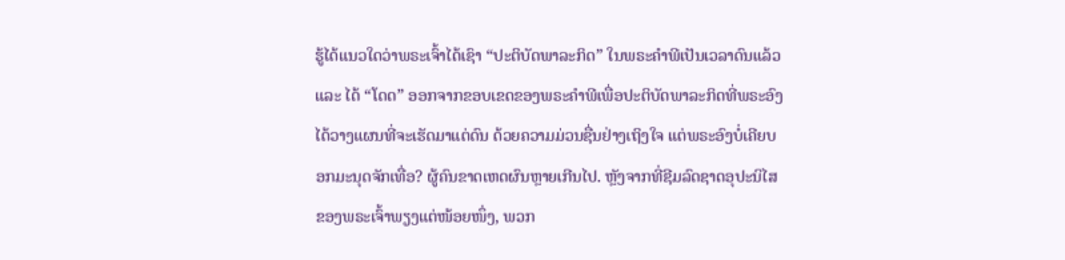ຮູ້ໄດ້ແນວໃດວ່າພຣະເຈົ້າໄດ້ເຊົາ “ປະຕິບັດພາລະກິດ” ໃນພຣະຄຳພີເປັນເວລາດົນແລ້ວ ແລະ ໄດ້ “ໂດດ” ອອກຈາກຂອບເຂດຂອງພຣະຄຳພີເພື່ອປະຕິບັດພາລະກິດທີ່ພຣະອົງໄດ້ວາງແຜນທີ່ຈະເຮັດມາແຕ່ດົນ ດ້ວຍຄວາມມ່ວນຊື່ນຢ່າງເຖິງໃຈ ແຕ່ພຣະອົງບໍ່ເຄີຍບອກມະນຸດຈັກເທື່ອ? ຜູ້ຄົນຂາດເຫດຜົນຫຼາຍເກີນໄປ. ຫຼັງຈາກທີ່ຊີມລົດຊາດອຸປະນິໄສຂອງພຣະເຈົ້າພຽງແຕ່ໜ້ອຍໜຶ່ງ, ພວກ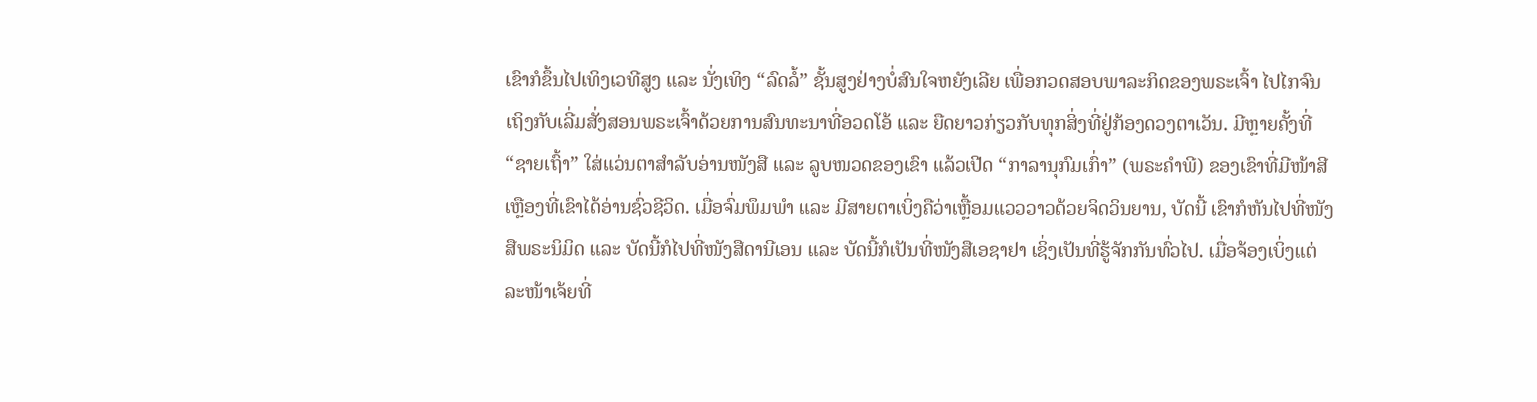ເຂົາກໍຂຶ້ນໄປເທິງເວທີສູງ ແລະ ນັ່ງເທິງ “ລົດລໍ້” ຊັ້ນສູງຢ່າງບໍ່ສົນໃຈຫຍັງເລີຍ ເພື່ອກວດສອບພາລະກິດຂອງພຣະເຈົ້າ ໄປໄກຈົນເຖິງກັບເລີ່ມສັ່ງສອນພຣະເຈົ້າດ້ວຍການສົນທະນາທີ່ອວດໂອ້ ແລະ ຍືດຍາວກ່ຽວກັບທຸກສິ່ງທີ່ຢູ່ກ້ອງດວງຕາເວັນ. ມີຫຼາຍຄັ້ງທີ່ “ຊາຍເຖົ້າ” ໃສ່ແວ່ນຕາສຳລັບອ່ານໜັງສື ແລະ ລູບໜວດຂອງເຂົາ ແລ້ວເປີດ “ກາລານຸກົມເກົ່າ” (ພຣະຄຳພີ) ຂອງເຂົາທີ່ມີໜ້າສີເຫຼືອງທີ່ເຂົາໄດ້ອ່ານຊົ່ວຊີວິດ. ເມື່ອຈົ່ມພຶມພໍາ ແລະ ມີສາຍຕາເບິ່ງຄືວ່າເຫຼື້ອມແວວວາວດ້ວຍຈິດວິນຍານ, ບັດນີ້ ເຂົາກໍຫັນໄປທີ່ໜັງສືພຣະນິມິດ ແລະ ບັດນີ້ກໍໄປທີ່ໜັງສືດານີເອນ ແລະ ບັດນີ້ກໍເປັນທີ່ໜັງສືເອຊາຢາ ເຊິ່ງເປັນທີ່ຮູ້ຈັກກັນທົ່ວໄປ. ເມື່ອຈ້ອງເບິ່ງແຕ່ລະໜ້າເຈ້ຍທີ່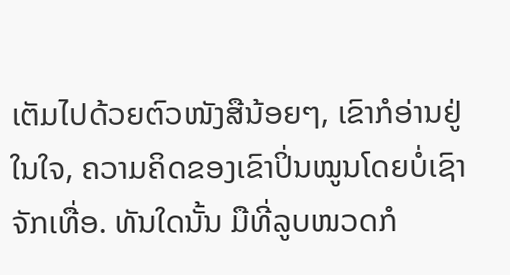ເຕັມໄປດ້ວຍຕົວໜັງສືນ້ອຍໆ, ເຂົາກໍອ່ານຢູ່ໃນໃຈ, ຄວາມຄິດຂອງເຂົາປິ່ນໝູນໂດຍບໍ່ເຊົາຈັກເທື່ອ. ທັນໃດນັ້ນ ມືທີ່ລູບໜວດກໍ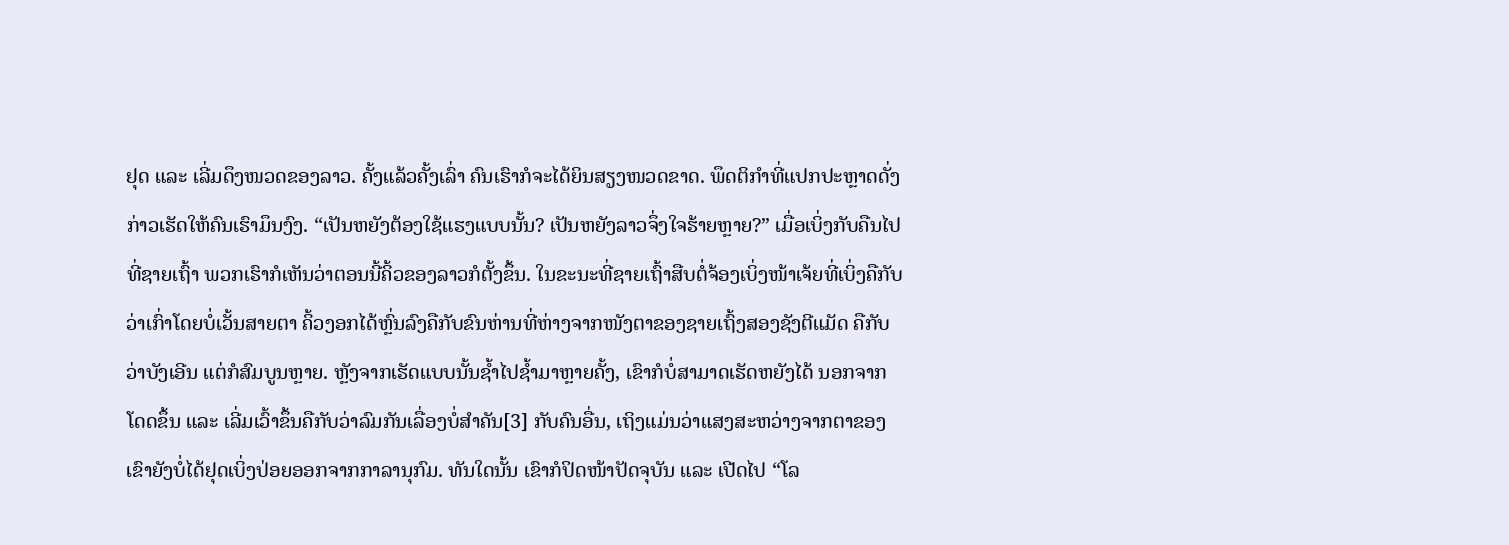ຢຸດ ແລະ ເລີ່ມດຶງໜວດຂອງລາວ. ຄັ້ງແລ້ວຄັ້ງເລົ່າ ຄົນເຮົາກໍຈະໄດ້ຍິນສຽງໜວດຂາດ. ພຶດຕິກຳທີ່ແປກປະຫຼາດດັ່ງກ່າວເຮັດໃຫ້ຄົນເຮົາມຶນງົງ. “ເປັນຫຍັງຕ້ອງໃຊ້ແຮງແບບນັ້ນ? ເປັນຫຍັງລາວຈຶ່ງໃຈຮ້າຍຫຼາຍ?” ເມື່ອເບິ່ງກັບຄືນໄປທີ່ຊາຍເຖົ້າ ພວກເຮົາກໍເຫັນວ່າຕອນນີ້ຄິ້ວຂອງລາວກໍຕັ້ງຂຶ້ນ. ໃນຂະນະທີ່ຊາຍເຖົ້າສືບຕໍ່ຈ້ອງເບິ່ງໜ້າເຈ້ຍທີ່ເບິ່ງຄືກັບວ່າເກົ່າໂດຍບໍ່ເວັ້ນສາຍຕາ ຄິ້ວງອກໄດ້ຫຼົ່ນລົງຄືກັບຂົນຫ່ານທີ່ຫ່າງຈາກໜັງຕາຂອງຊາຍເຖົ້ງສອງຊັງຕີແມັດ ຄືກັບວ່າບັງເອີນ ແຕ່ກໍສົມບູນຫຼາຍ. ຫຼັງຈາກເຮັດແບບນັ້ນຊໍ້າໄປຊໍ້າມາຫຼາຍຄັ້ງ, ເຂົາກໍບໍ່ສາມາດເຮັດຫຍັງໄດ້ ນອກຈາກໂດດຂຶ້ນ ແລະ ເລີ່ມເວົ້າຂຶ້ນຄືກັບວ່າລົມກັນເລື່ອງບໍ່ສຳຄັນ[3] ກັບຄົນອື່ນ, ເຖິງແມ່ນວ່າແສງສະຫວ່າງຈາກຕາຂອງເຂົາຍັງບໍ່ໄດ້ຢຸດເບິ່ງປ່ອຍອອກຈາກກາລານຸກົມ. ທັນໃດນັ້ນ ເຂົາກໍປິດໜ້າປັດຈຸບັນ ແລະ ເປີດໄປ “ໂລ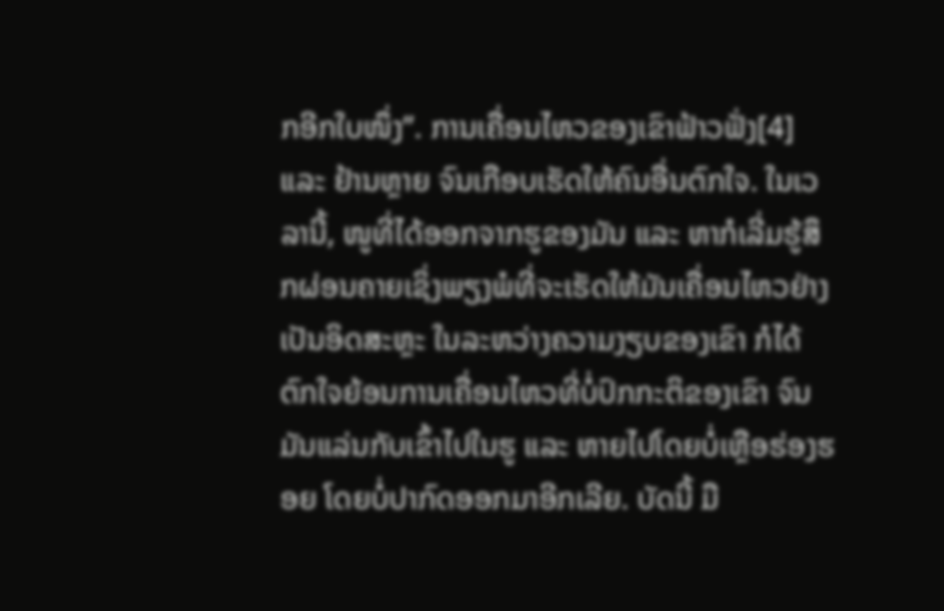ກອີກໃບໜຶ່ງ”. ການເຄື່ອນໄຫວຂອງເຂົາຟ້າວຟັ່ງ[4] ແລະ ຢ້ານຫຼາຍ ຈົນເກືອບເຮັດໃຫ້ຄົນອື່ນຕົກໃຈ. ໃນເວລານີ້, ໜູທີ່ໄດ້ອອກຈາກຮູຂອງມັນ ແລະ ຫາກໍເລີ່ມຮູ້ສຶກຜ່ອນຄາຍເຊິ່ງພຽງພໍທີ່ຈະເຮັດໃຫ້ມັນເຄື່ອນໄຫວຢ່າງເປັນອິດສະຫຼະ ໃນລະຫວ່າງຄວາມງຽບຂອງເຂົາ ກໍໄດ້ຕົກໃຈຍ້ອນການເຄື່ອນໄຫວທີ່ບໍ່ປົກກະຕິຂອງເຂົາ ຈົນມັນແລ່ນກັບເຂົ້າໄປໃນຮູ ແລະ ຫາຍໄປໂດຍບໍ່ເຫຼືອຮ່ອງຮອຍ ໂດຍບໍ່ປາກົດອອກມາອີກເລີຍ. ບັດນີ້ ມື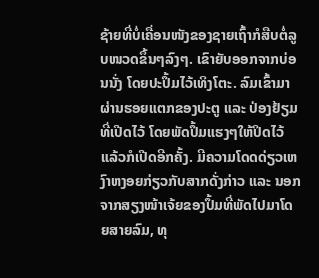ຊ້າຍທີ່ບໍ່ເຄື່ອນໜັງຂອງຊາຍເຖົ້າກໍສືບຕໍ່ລູບໜວດຂຶ້ນໆລົງໆ. ເຂົາຍັບອອກຈາກບ່ອນນັ່ງ ໂດຍປະປຶ້ມໄວ້ເທິງໂຕະ. ລົມເຂົ້າມາຜ່ານຮອຍແຕກຂອງປະຕູ ແລະ ປ່ອງຢ້ຽມທີ່ເປີດໄວ້ ໂດຍພັດປຶ້ມແຮງໆໃຫ້ປິດໄວ້ ແລ້ວກໍເປີດອີກຄັ້ງ. ມີຄວາມໂດດດ່ຽວເຫງົາຫງອຍກ່ຽວກັບສາກດັ່ງກ່າວ ແລະ ນອກຈາກສຽງໜ້າເຈ້ຍຂອງປຶ້ມທີ່ພັດໄປມາໂດຍສາຍລົມ, ທຸ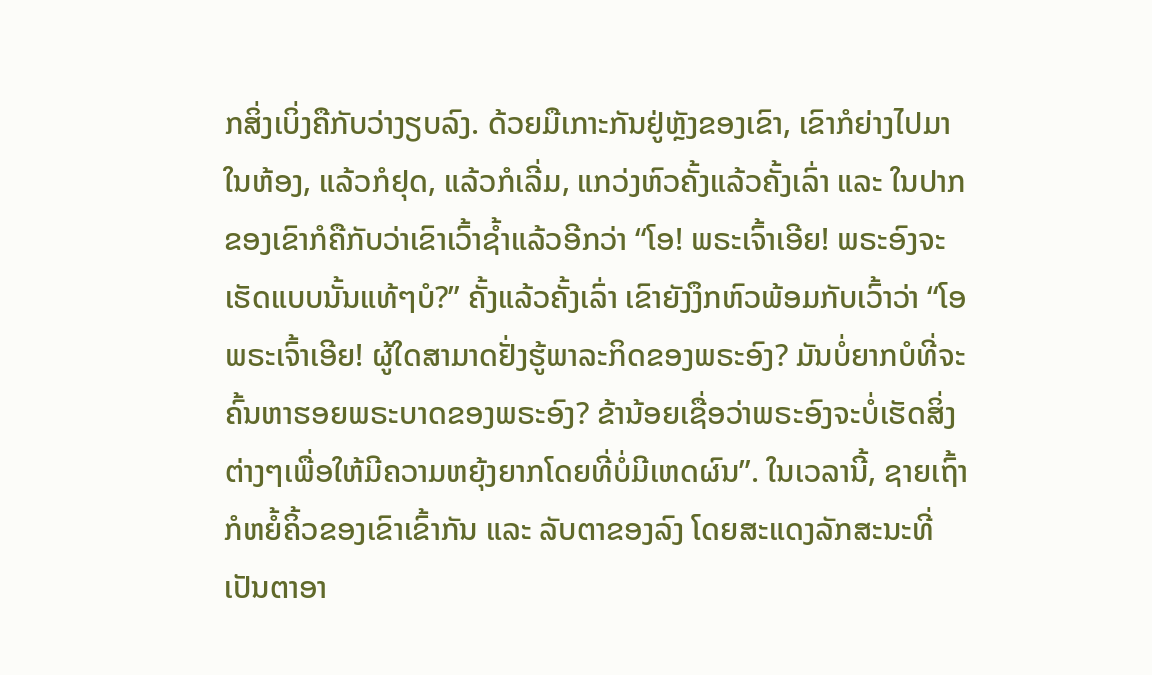ກສິ່ງເບິ່ງຄືກັບວ່າງຽບລົງ. ດ້ວຍມືເກາະກັນຢູ່ຫຼັງຂອງເຂົາ, ເຂົາກໍຍ່າງໄປມາໃນຫ້ອງ, ແລ້ວກໍຢຸດ, ແລ້ວກໍເລີ່ມ, ແກວ່ງຫົວຄັ້ງແລ້ວຄັ້ງເລົ່າ ແລະ ໃນປາກຂອງເຂົາກໍຄືກັບວ່າເຂົາເວົ້າຊໍ້າແລ້ວອີກວ່າ “ໂອ! ພຣະເຈົ້າເອີຍ! ພຣະອົງຈະເຮັດແບບນັ້ນແທ້ໆບໍ?” ຄັ້ງແລ້ວຄັ້ງເລົ່າ ເຂົາຍັງງຶກຫົວພ້ອມກັບເວົ້າວ່າ “ໂອ ພຣະເຈົ້າເອີຍ! ຜູ້ໃດສາມາດຢັ່ງຮູ້ພາລະກິດຂອງພຣະອົງ? ມັນບໍ່ຍາກບໍທີ່ຈະຄົ້ນຫາຮອຍພຣະບາດຂອງພຣະອົງ? ຂ້ານ້ອຍເຊື່ອວ່າພຣະອົງຈະບໍ່ເຮັດສິ່ງຕ່າງໆເພື່ອໃຫ້ມີຄວາມຫຍຸ້ງຍາກໂດຍທີ່ບໍ່ມີເຫດຜົນ”. ໃນເວລານີ້, ຊາຍເຖົ້າກໍຫຍໍ້ຄິ້ວຂອງເຂົາເຂົ້າກັນ ແລະ ລັບຕາຂອງລົງ ໂດຍສະແດງລັກສະນະທີ່ເປັນຕາອາ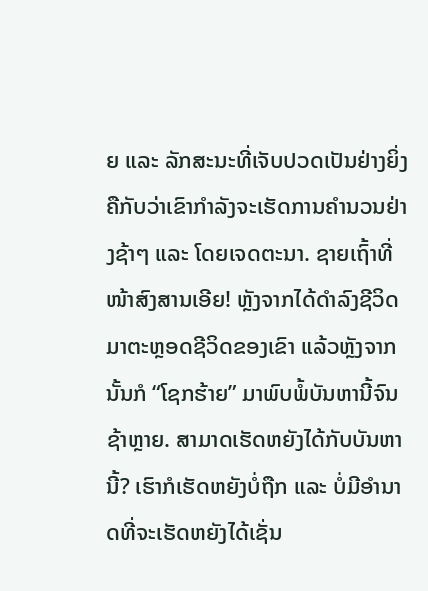ຍ ແລະ ລັກສະນະທີ່ເຈັບປວດເປັນຢ່າງຍິ່ງ ຄືກັບວ່າເຂົາກໍາລັງຈະເຮັດການຄໍານວນຢ່າງຊ້າໆ ແລະ ໂດຍເຈດຕະນາ. ຊາຍເຖົ້າທີ່ໜ້າສົງສານເອີຍ! ຫຼັງຈາກໄດ້ດໍາລົງຊີວິດມາຕະຫຼອດຊີວິດຂອງເຂົາ ແລ້ວຫຼັງຈາກນັ້ນກໍ “ໂຊກຮ້າຍ” ມາພົບພໍ້ບັນຫານີ້ຈົນຊ້າຫຼາຍ. ສາມາດເຮັດຫຍັງໄດ້ກັບບັນຫານີ້? ເຮົາກໍເຮັດຫຍັງບໍ່ຖືກ ແລະ ບໍ່ມີອຳນາດທີ່ຈະເຮັດຫຍັງໄດ້ເຊັ່ນ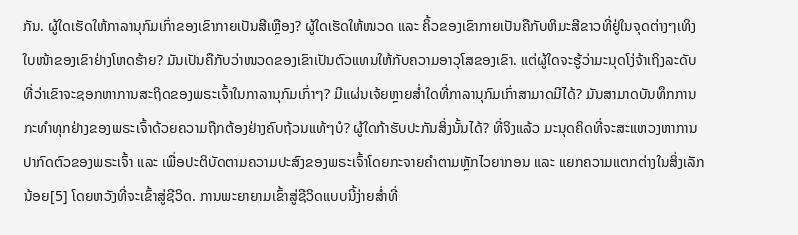ກັນ. ຜູ້ໃດເຮັດໃຫ້ກາລານຸກົມເກົ່າຂອງເຂົາກາຍເປັນສີເຫຼືອງ? ຜູ້ໃດເຮັດໃຫ້ໜວດ ແລະ ຄິ້ວຂອງເຂົາກາຍເປັນຄືກັບຫິມະສີຂາວທີ່ຢູ່ໃນຈຸດຕ່າງໆເທິງໃບໜ້າຂອງເຂົາຢ່າງໂຫດຮ້າຍ? ມັນເປັນຄືກັບວ່າໜວດຂອງເຂົາເປັນຕົວແທນໃຫ້ກັບຄວາມອາວຸໂສຂອງເຂົາ. ແຕ່ຜູ້ໃດຈະຮູ້ວ່າມະນຸດໂງ່ຈ້າເຖິງລະດັບທີ່ວ່າເຂົາຈະຊອກຫາການສະຖິດຂອງພຣະເຈົ້າໃນກາລານຸກົມເກົ່າໆ? ມີແຜ່ນເຈ້ຍຫຼາຍສໍ່າໃດທີ່ກາລານຸກົມເກົ່າສາມາດມີໄດ້? ມັນສາມາດບັນທຶກການກະທຳທຸກຢ່າງຂອງພຣະເຈົ້າດ້ວຍຄວາມຖືກຕ້ອງຢ່າງຄົບຖ້ວນແທ້ໆບໍ? ຜູ້ໃດກ້າຮັບປະກັນສິ່ງນັ້ນໄດ້? ທີ່ຈິງແລ້ວ ມະນຸດຄິດທີ່ຈະສະແຫວງຫາການປາກົດຕົວຂອງພຣະເຈົ້າ ແລະ ເພື່ອປະຕິບັດຕາມຄວາມປະສົງຂອງພຣະເຈົ້າໂດຍກະຈາຍຄຳຕາມຫຼັກໄວຍາກອນ ແລະ ແຍກຄວາມແຕກຕ່າງໃນສິ່ງເລັກນ້ອຍ[5] ໂດຍຫວັງທີ່ຈະເຂົ້າສູ່ຊີວິດ. ການພະຍາຍາມເຂົ້າສູ່ຊີວິດແບບນີ້ງ່າຍສໍ່າທີ່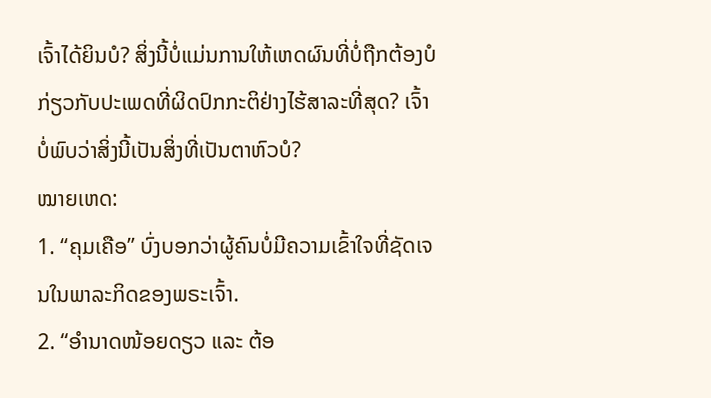ເຈົ້າໄດ້ຍິນບໍ? ສິ່ງນີ້ບໍ່ແມ່ນການໃຫ້ເຫດຜົນທີ່ບໍ່ຖືກຕ້ອງບໍ ກ່ຽວກັບປະເພດທີ່ຜິດປົກກະຕິຢ່າງໄຮ້ສາລະທີ່ສຸດ? ເຈົ້າບໍ່ພົບວ່າສິ່ງນີ້ເປັນສິ່ງທີ່ເປັນຕາຫົວບໍ?
ໝາຍເຫດ:
1. “ຄຸມເຄືອ” ບົ່ງບອກວ່າຜູ້ຄົນບໍ່ມີຄວາມເຂົ້າໃຈທີ່ຊັດເຈນໃນພາລະກິດຂອງພຣະເຈົ້າ.
2. “ອຳນາດໜ້ອຍດຽວ ແລະ ຕ້ອ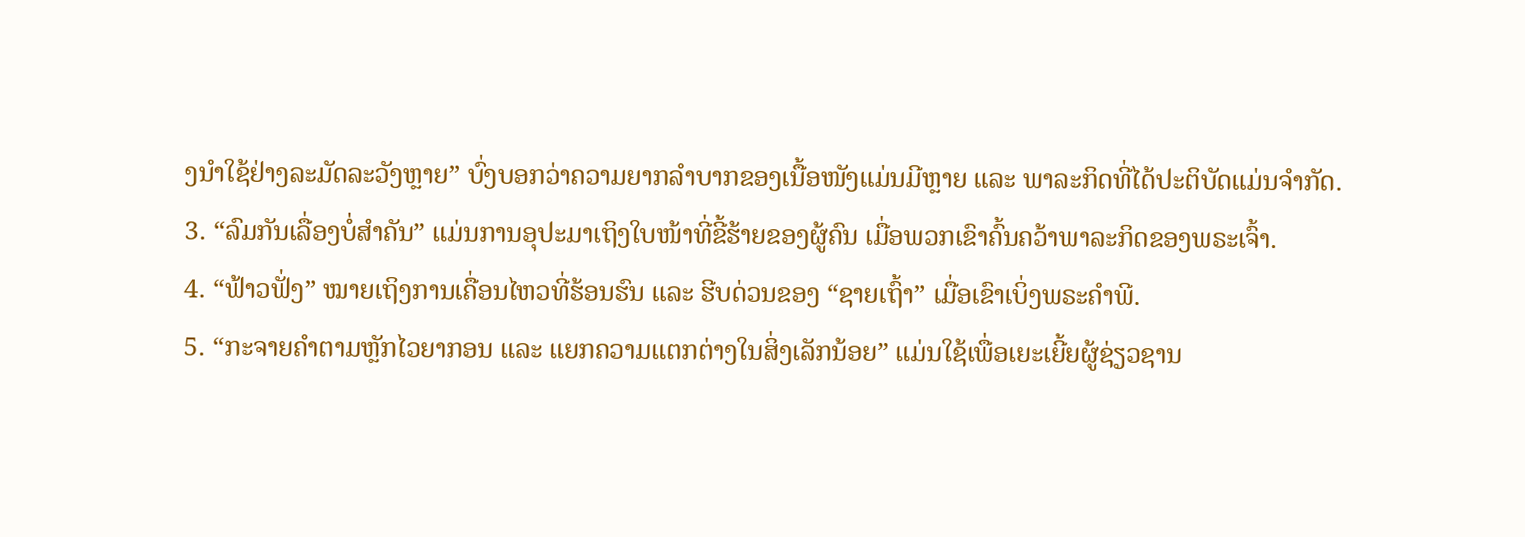ງນໍາໃຊ້ຢ່າງລະມັດລະວັງຫຼາຍ” ບົ່ງບອກວ່າຄວາມຍາກລໍາບາກຂອງເນື້ອໜັງແມ່ນມີຫຼາຍ ແລະ ພາລະກິດທີ່ໄດ້ປະຕິບັດແມ່ນຈໍາກັດ.
3. “ລົມກັນເລື່ອງບໍ່ສຳຄັນ” ແມ່ນການອຸປະມາເຖິງໃບໜ້າທີ່ຂີ້ຮ້າຍຂອງຜູ້ຄົນ ເມື່ອພວກເຂົາຄົ້ນຄວ້າພາລະກິດຂອງພຣະເຈົ້າ.
4. “ຟ້າວຟັ່ງ” ໝາຍເຖິງການເຄື່ອນໄຫວທີ່ຮ້ອນຮົນ ແລະ ຮີບດ່ວນຂອງ “ຊາຍເຖົ້າ” ເມື່ອເຂົາເບິ່ງພຣະຄຳພີ.
5. “ກະຈາຍຄຳຕາມຫຼັກໄວຍາກອນ ແລະ ແຍກຄວາມແຕກຕ່າງໃນສິ່ງເລັກນ້ອຍ” ແມ່ນໃຊ້ເພື່ອເຍະເຍີ້ຍຜູ້ຊ່ຽວຊານ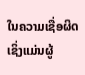ໃນຄວາມເຊື່ອຜິດ ເຊິ່ງແມ່ນຜູ້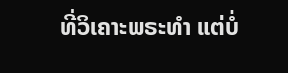ທີ່ວິເຄາະພຣະທຳ ແຕ່ບໍ່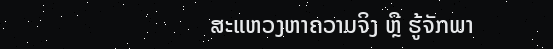ສະແຫວງຫາຄວາມຈິງ ຫຼື ຮູ້ຈັກພາ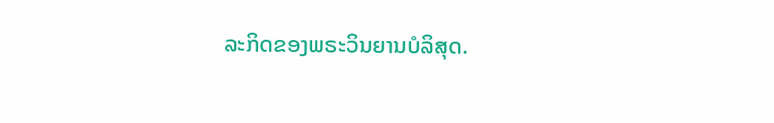ລະກິດຂອງພຣະວິນຍານບໍລິສຸດ.